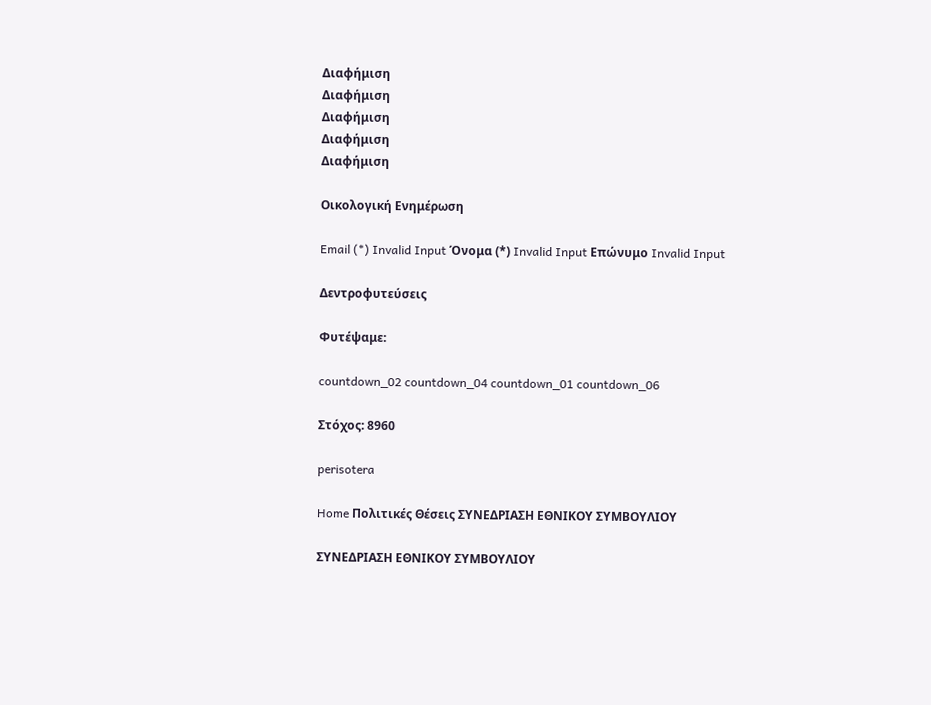Διαφήμιση
Διαφήμιση
Διαφήμιση
Διαφήμιση
Διαφήμιση

Οικολογική Ενημέρωση

Email (*) Invalid Input Όνομα (*) Invalid Input Επώνυμο Invalid Input

Δεντροφυτεύσεις

Φυτέψαμε:

countdown_02 countdown_04 countdown_01 countdown_06

Στόχος: 8960

perisotera

Home Πολιτικές Θέσεις ΣΥΝΕΔΡΙΑΣΗ ΕΘΝΙΚΟΥ ΣΥΜΒΟΥΛΙΟΥ

ΣΥΝΕΔΡΙΑΣΗ ΕΘΝΙΚΟΥ ΣΥΜΒΟΥΛΙΟΥ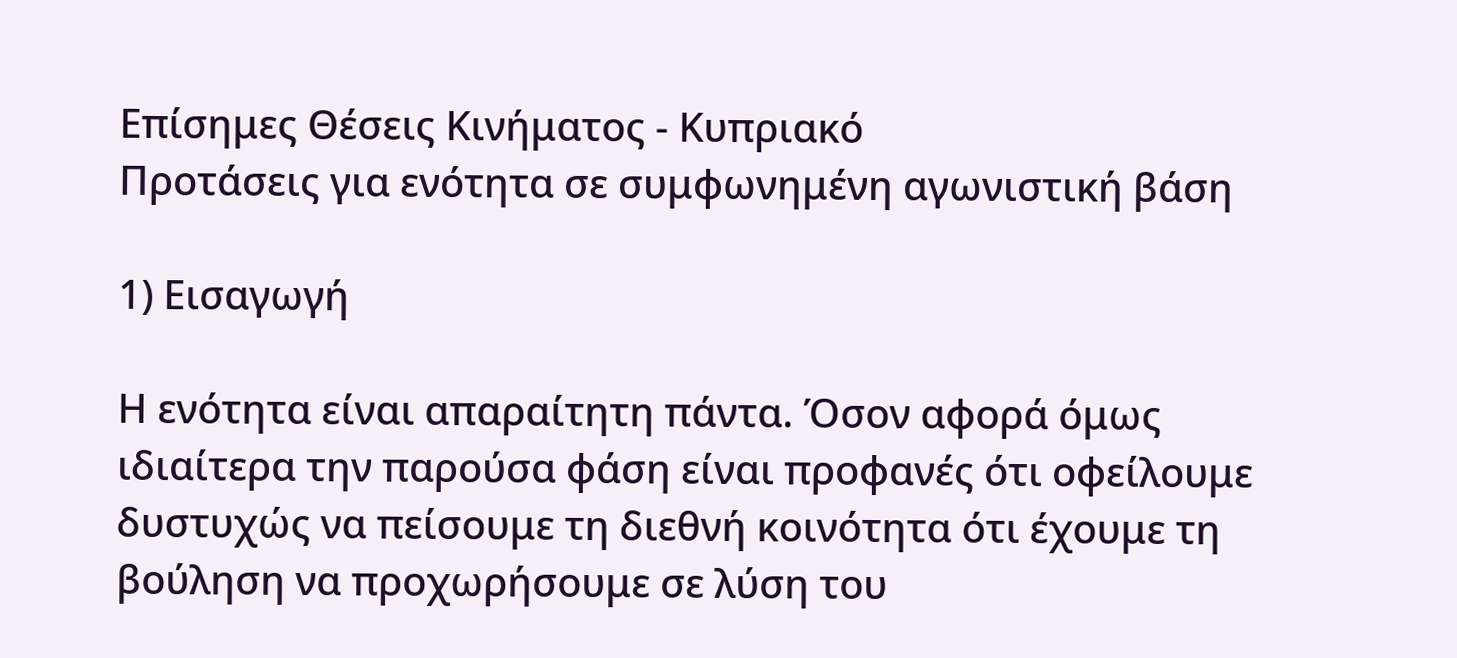Επίσημες Θέσεις Κινήματος - Κυπριακό
Προτάσεις για ενότητα σε συμφωνημένη αγωνιστική βάση

1) Εισαγωγή

Η ενότητα είναι απαραίτητη πάντα. Όσον αφορά όμως ιδιαίτερα την παρούσα φάση είναι προφανές ότι οφείλουμε δυστυχώς να πείσουμε τη διεθνή κοινότητα ότι έχουμε τη βούληση να προχωρήσουμε σε λύση του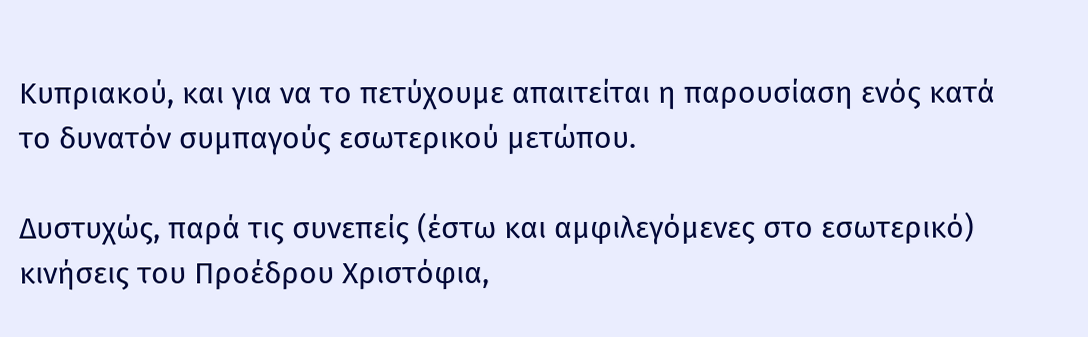Κυπριακού, και για να το πετύχουμε απαιτείται η παρουσίαση ενός κατά το δυνατόν συμπαγούς εσωτερικού μετώπου.

Δυστυχώς, παρά τις συνεπείς (έστω και αμφιλεγόμενες στο εσωτερικό) κινήσεις του Προέδρου Χριστόφια,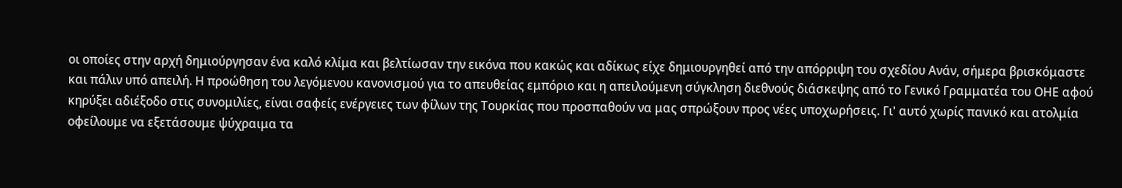οι οποίες στην αρχή δημιούργησαν ένα καλό κλίμα και βελτίωσαν την εικόνα που κακώς και αδίκως είχε δημιουργηθεί από την απόρριψη του σχεδίου Ανάν, σήμερα βρισκόμαστε και πάλιν υπό απειλή. Η προώθηση του λεγόμενου κανονισμού για το απευθείας εμπόριο και η απειλούμενη σύγκληση διεθνούς διάσκεψης από το Γενικό Γραμματέα του ΟΗΕ αφού κηρύξει αδιέξοδο στις συνομιλίες, είναι σαφείς ενέργειες των φίλων της Τουρκίας που προσπαθούν να μας σπρώξουν προς νέες υποχωρήσεις. Γι' αυτό χωρίς πανικό και ατολμία οφείλουμε να εξετάσουμε ψύχραιμα τα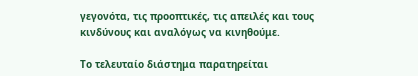γεγονότα, τις προοπτικές, τις απειλές και τους κινδύνους και αναλόγως να κινηθούμε.

Το τελευταίο διάστημα παρατηρείται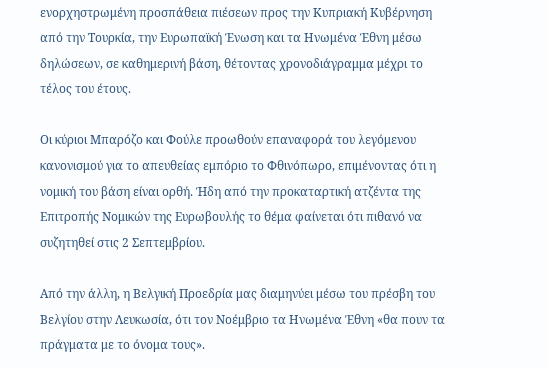ενορχηστρωμένη προσπάθεια πιέσεων προς την Κυπριακή Κυβέρνηση από την Τουρκία, την Ευρωπαϊκή Ένωση και τα Ηνωμένα Έθνη μέσω δηλώσεων, σε καθημερινή βάση, θέτοντας χρονοδιάγραμμα μέχρι το τέλος του έτους.

Οι κύριοι Μπαρόζο και Φούλε προωθούν επαναφορά του λεγόμενου κανονισμού για το απευθείας εμπόριο το Φθινόπωρο, επιμένοντας ότι η νομική του βάση είναι ορθή. Ήδη από την προκαταρτική ατζέντα της Επιτροπής Νομικών της Ευρωβουλής το θέμα φαίνεται ότι πιθανό να συζητηθεί στις 2 Σεπτεμβρίου.

Από την άλλη, η Βελγική Προεδρία μας διαμηνύει μέσω του πρέσβη του Βελγίου στην Λευκωσία, ότι τον Νοέμβριο τα Ηνωμένα Έθνη «θα πουν τα πράγματα με το όνομα τους».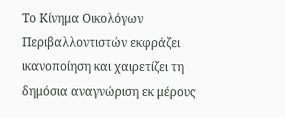Το Κίνημα Οικολόγων Περιβαλλοντιστών εκφράζει ικανοποίηση και χαιρετίζει τη δημόσια αναγνώριση εκ μέρους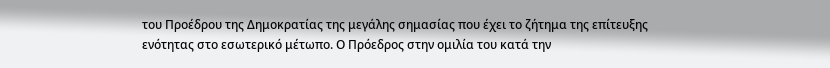του Προέδρου της Δημοκρατίας της μεγάλης σημασίας που έχει το ζήτημα της επίτευξης ενότητας στο εσωτερικό μέτωπο. Ο Πρόεδρος στην ομιλία του κατά την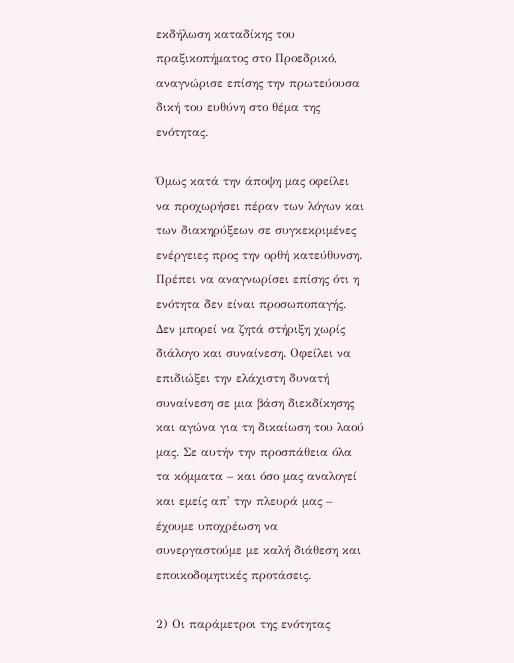εκδήλωση καταδίκης του πραξικοπήματος στο Προεδρικό, αναγνώρισε επίσης την πρωτεύουσα δική του ευθύνη στο θέμα της ενότητας.

Όμως κατά την άποψη μας οφείλει να προχωρήσει πέραν των λόγων και των διακηρύξεων σε συγκεκριμένες ενέργειες προς την ορθή κατεύθυνση. Πρέπει να αναγνωρίσει επίσης ότι η ενότητα δεν είναι προσωποπαγής. Δεν μπορεί να ζητά στήριξη χωρίς διάλογο και συναίνεση. Οφείλει να επιδιώξει την ελάχιστη δυνατή συναίνεση σε μια βάση διεκδίκησης και αγώνα για τη δικαίωση του λαού μας. Σε αυτήν την προσπάθεια όλα τα κόμματα – και όσο μας αναλογεί και εμείς απ' την πλευρά μας – έχουμε υποχρέωση να συνεργαστούμε με καλή διάθεση και εποικοδομητικές προτάσεις.

2) Οι παράμετροι της ενότητας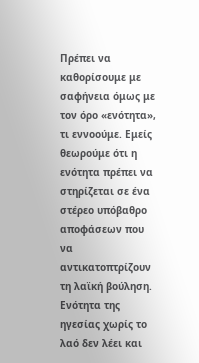Πρέπει να καθορίσουμε με σαφήνεια όμως με τον όρο «ενότητα», τι εννοούμε. Εμείς θεωρούμε ότι η ενότητα πρέπει να στηρίζεται σε ένα στέρεο υπόβαθρο αποφάσεων που να αντικατοπτρίζουν τη λαϊκή βούληση. Ενότητα της ηγεσίας χωρίς το λαό δεν λέει και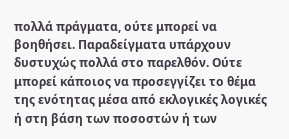πολλά πράγματα, ούτε μπορεί να βοηθήσει. Παραδείγματα υπάρχουν δυστυχώς πολλά στο παρελθόν. Ούτε μπορεί κάποιος να προσεγγίζει το θέμα της ενότητας μέσα από εκλογικές λογικές ή στη βάση των ποσοστών ή των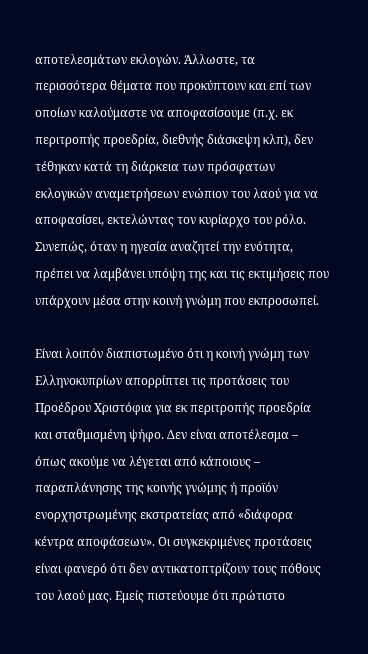αποτελεσμάτων εκλογών. Άλλωστε, τα περισσότερα θέματα που προκύπτουν και επί των οποίων καλούμαστε να αποφασίσουμε (π.χ. εκ περιτροπής προεδρία, διεθνής διάσκεψη κλπ), δεν τέθηκαν κατά τη διάρκεια των πρόσφατων εκλογικών αναμετρήσεων ενώπιον του λαού για να αποφασίσει, εκτελώντας τον κυρίαρχο του ρόλο. Συνεπώς, όταν η ηγεσία αναζητεί την ενότητα, πρέπει να λαμβάνει υπόψη της και τις εκτιμήσεις που υπάρχουν μέσα στην κοινή γνώμη που εκπροσωπεί.

Είναι λοιπόν διαπιστωμένο ότι η κοινή γνώμη των Ελληνοκυπρίων απορρίπτει τις προτάσεις του Προέδρου Χριστόφια για εκ περιτροπής προεδρία και σταθμισμένη ψήφο. Δεν είναι αποτέλεσμα – όπως ακούμε να λέγεται από κάποιους – παραπλάνησης της κοινής γνώμης ή προϊόν ενορχηστρωμένης εκστρατείας από «διάφορα κέντρα αποφάσεων». Οι συγκεκριμένες προτάσεις είναι φανερό ότι δεν αντικατοπτρίζουν τους πόθους του λαού μας. Εμείς πιστεύουμε ότι πρώτιστο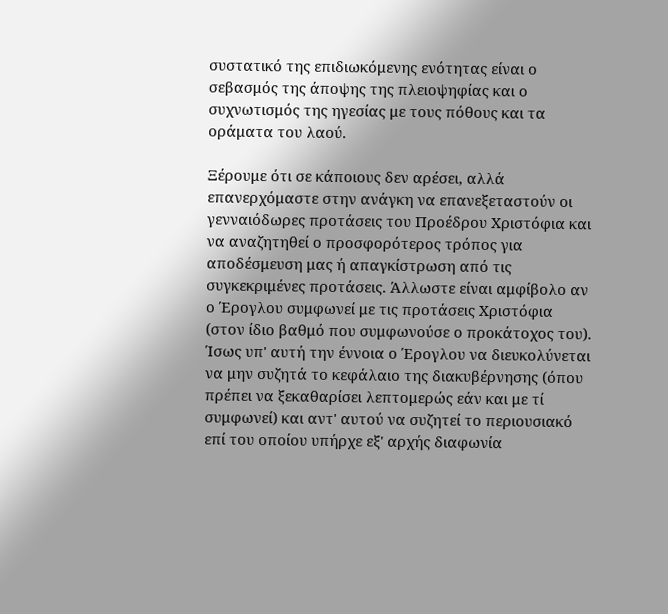συστατικό της επιδιωκόμενης ενότητας είναι ο σεβασμός της άποψης της πλειοψηφίας και ο συχνωτισμός της ηγεσίας με τους πόθους και τα οράματα του λαού.

Ξέρουμε ότι σε κάποιους δεν αρέσει, αλλά επανερχόμαστε στην ανάγκη να επανεξεταστούν οι γενναιόδωρες προτάσεις του Προέδρου Χριστόφια και να αναζητηθεί ο προσφορότερος τρόπος για αποδέσμευση μας ή απαγκίστρωση από τις συγκεκριμένες προτάσεις. Άλλωστε είναι αμφίβολο αν ο Έρογλου συμφωνεί με τις προτάσεις Χριστόφια (στον ίδιο βαθμό που συμφωνούσε ο προκάτοχος του). Ίσως υπ' αυτή την έννοια ο Έρογλου να διευκολύνεται να μην συζητά το κεφάλαιο της διακυβέρνησης (όπου πρέπει να ξεκαθαρίσει λεπτομερώς εάν και με τί συμφωνεί) και αντ' αυτού να συζητεί το περιουσιακό επί του οποίου υπήρχε εξ' αρχής διαφωνία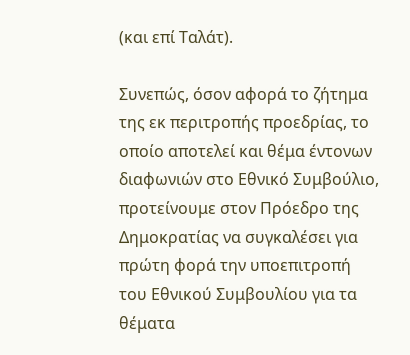(και επί Ταλάτ).

Συνεπώς, όσον αφορά το ζήτημα της εκ περιτροπής προεδρίας, το οποίο αποτελεί και θέμα έντονων διαφωνιών στο Εθνικό Συμβούλιο, προτείνουμε στον Πρόεδρο της Δημοκρατίας να συγκαλέσει για πρώτη φορά την υποεπιτροπή του Εθνικού Συμβουλίου για τα θέματα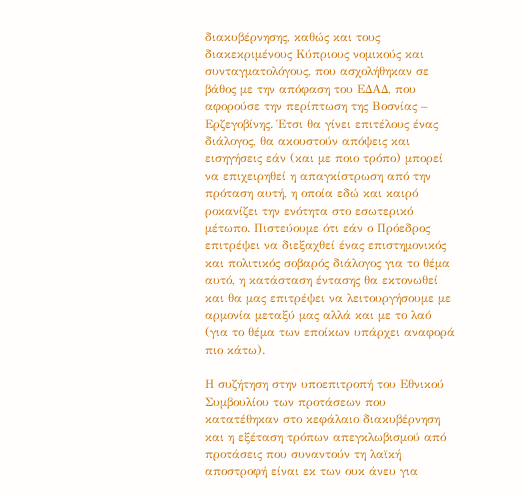διακυβέρνησης, καθώς και τους διακεκριμένους Κύπριους νομικούς και συνταγματολόγους, που ασχολήθηκαν σε βάθος με την απόφαση του ΕΔΑΔ, που αφορούσε την περίπτωση της Βοσνίας – Ερζεγοβίνης. Έτσι θα γίνει επιτέλους ένας διάλογος, θα ακουστούν απόψεις και εισηγήσεις εάν (και με ποιο τρόπο) μπορεί να επιχειρηθεί η απαγκίστρωση από την πρόταση αυτή, η οποία εδώ και καιρό ροκανίζει την ενότητα στο εσωτερικό μέτωπο. Πιστεύουμε ότι εάν ο Πρόεδρος επιτρέψει να διεξαχθεί ένας επιστημονικός και πολιτικός σοβαρός διάλογος για το θέμα αυτό, η κατάσταση έντασης θα εκτονωθεί και θα μας επιτρέψει να λειτουργήσουμε με αρμονία μεταξύ μας αλλά και με το λαό (για το θέμα των εποίκων υπάρχει αναφορά πιο κάτω).

Η συζήτηση στην υποεπιτροπή του Εθνικού Συμβουλίου των προτάσεων που κατατέθηκαν στο κεφάλαιο διακυβέρνηση και η εξέταση τρόπων απεγκλωβισμού από προτάσεις που συναντούν τη λαϊκή αποστροφή είναι εκ των ουκ άνευ για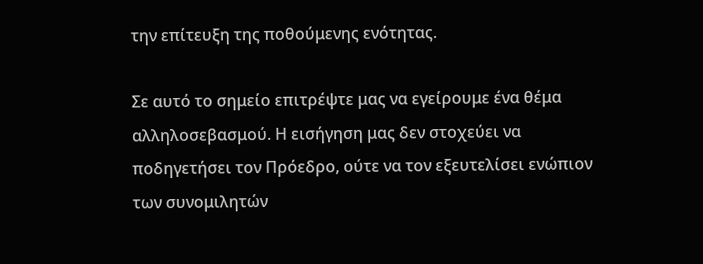την επίτευξη της ποθούμενης ενότητας.

Σε αυτό το σημείο επιτρέψτε μας να εγείρουμε ένα θέμα αλληλοσεβασμού. Η εισήγηση μας δεν στοχεύει να ποδηγετήσει τον Πρόεδρο, ούτε να τον εξευτελίσει ενώπιον των συνομιλητών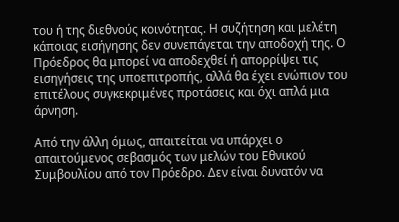του ή της διεθνούς κοινότητας. Η συζήτηση και μελέτη κάποιας εισήγησης δεν συνεπάγεται την αποδοχή της. Ο Πρόεδρος θα μπορεί να αποδεχθεί ή απορρίψει τις εισηγήσεις της υποεπιτροπής, αλλά θα έχει ενώπιον του επιτέλους συγκεκριμένες προτάσεις και όχι απλά μια άρνηση.

Από την άλλη όμως, απαιτείται να υπάρχει ο απαιτούμενος σεβασμός των μελών του Εθνικού Συμβουλίου από τον Πρόεδρο. Δεν είναι δυνατόν να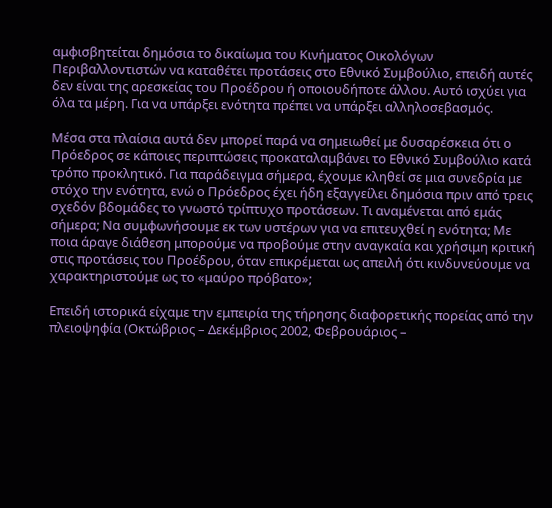αμφισβητείται δημόσια το δικαίωμα του Κινήματος Οικολόγων Περιβαλλοντιστών να καταθέτει προτάσεις στο Εθνικό Συμβούλιο, επειδή αυτές δεν είναι της αρεσκείας του Προέδρου ή οποιουδήποτε άλλου. Αυτό ισχύει για όλα τα μέρη. Για να υπάρξει ενότητα πρέπει να υπάρξει αλληλοσεβασμός.

Μέσα στα πλαίσια αυτά δεν μπορεί παρά να σημειωθεί με δυσαρέσκεια ότι ο Πρόεδρος σε κάποιες περιπτώσεις προκαταλαμβάνει το Εθνικό Συμβούλιο κατά τρόπο προκλητικό. Για παράδειγμα σήμερα, έχουμε κληθεί σε μια συνεδρία με στόχο την ενότητα, ενώ ο Πρόεδρος έχει ήδη εξαγγείλει δημόσια πριν από τρεις σχεδόν βδομάδες το γνωστό τρίπτυχο προτάσεων. Τι αναμένεται από εμάς σήμερα; Να συμφωνήσουμε εκ των υστέρων για να επιτευχθεί η ενότητα; Με ποια άραγε διάθεση μπορούμε να προβούμε στην αναγκαία και χρήσιμη κριτική στις προτάσεις του Προέδρου, όταν επικρέμεται ως απειλή ότι κινδυνεύουμε να χαρακτηριστούμε ως το «μαύρο πρόβατο»;

Επειδή ιστορικά είχαμε την εμπειρία της τήρησης διαφορετικής πορείας από την πλειοψηφία (Οκτώβριος – Δεκέμβριος 2002, Φεβρουάριος –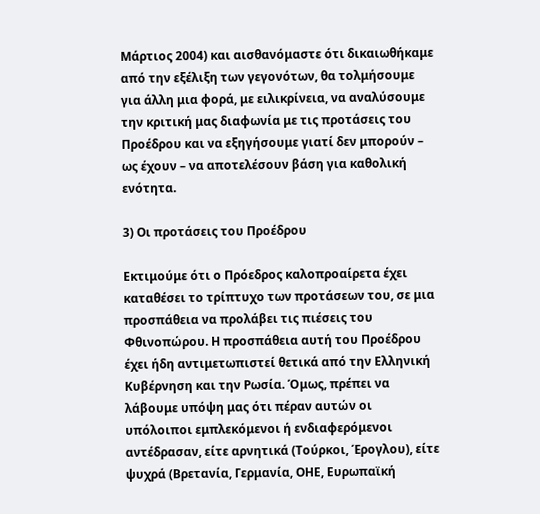Μάρτιος 2004) και αισθανόμαστε ότι δικαιωθήκαμε από την εξέλιξη των γεγονότων, θα τολμήσουμε για άλλη μια φορά, με ειλικρίνεια, να αναλύσουμε την κριτική μας διαφωνία με τις προτάσεις του Προέδρου και να εξηγήσουμε γιατί δεν μπορούν – ως έχουν – να αποτελέσουν βάση για καθολική ενότητα.

3) Οι προτάσεις του Προέδρου

Εκτιμούμε ότι ο Πρόεδρος καλοπροαίρετα έχει καταθέσει το τρίπτυχο των προτάσεων του, σε μια προσπάθεια να προλάβει τις πιέσεις του Φθινοπώρου. Η προσπάθεια αυτή του Προέδρου έχει ήδη αντιμετωπιστεί θετικά από την Ελληνική Κυβέρνηση και την Ρωσία. Όμως, πρέπει να λάβουμε υπόψη μας ότι πέραν αυτών οι υπόλοιποι εμπλεκόμενοι ή ενδιαφερόμενοι αντέδρασαν, είτε αρνητικά (Τούρκοι, Έρογλου), είτε ψυχρά (Βρετανία, Γερμανία, ΟΗΕ, Ευρωπαϊκή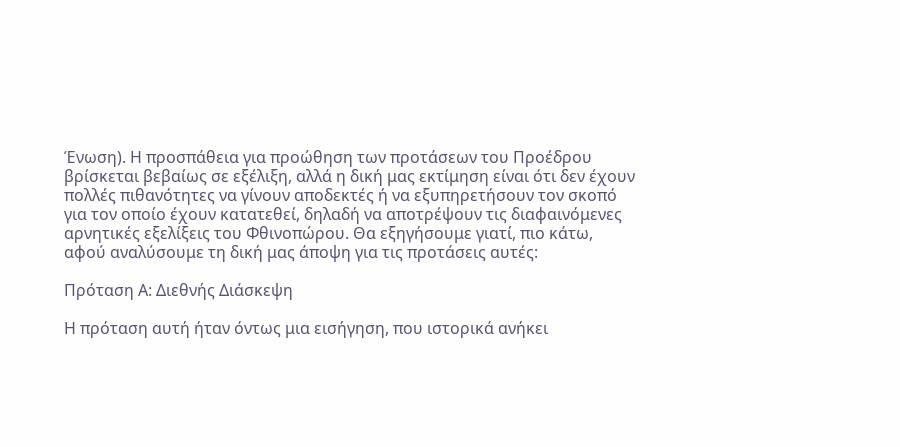Ένωση). Η προσπάθεια για προώθηση των προτάσεων του Προέδρου βρίσκεται βεβαίως σε εξέλιξη, αλλά η δική μας εκτίμηση είναι ότι δεν έχουν πολλές πιθανότητες να γίνουν αποδεκτές ή να εξυπηρετήσουν τον σκοπό για τον οποίο έχουν κατατεθεί, δηλαδή να αποτρέψουν τις διαφαινόμενες αρνητικές εξελίξεις του Φθινοπώρου. Θα εξηγήσουμε γιατί, πιο κάτω, αφού αναλύσουμε τη δική μας άποψη για τις προτάσεις αυτές:

Πρόταση Α: Διεθνής Διάσκεψη

Η πρόταση αυτή ήταν όντως μια εισήγηση, που ιστορικά ανήκει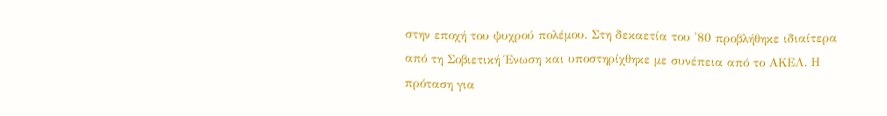στην εποχή του ψυχρού πολέμου. Στη δεκαετία του '80 προβλήθηκε ιδιαίτερα από τη Σοβιετική Ένωση και υποστηρίχθηκε με συνέπεια από το ΑΚΕΛ. Η πρόταση για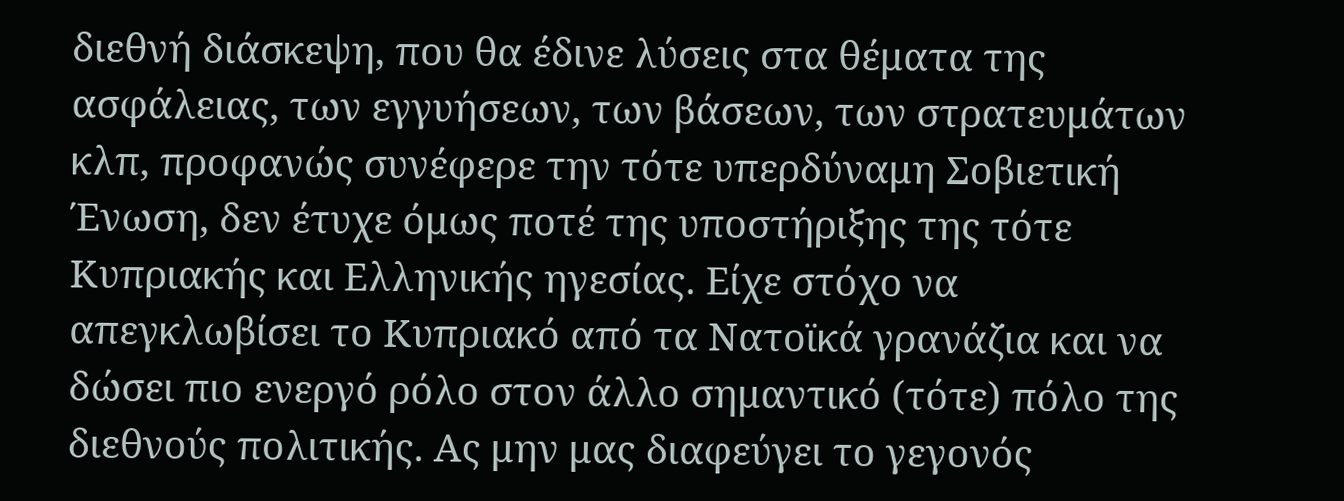διεθνή διάσκεψη, που θα έδινε λύσεις στα θέματα της ασφάλειας, των εγγυήσεων, των βάσεων, των στρατευμάτων κλπ, προφανώς συνέφερε την τότε υπερδύναμη Σοβιετική Ένωση, δεν έτυχε όμως ποτέ της υποστήριξης της τότε Κυπριακής και Ελληνικής ηγεσίας. Είχε στόχο να απεγκλωβίσει το Κυπριακό από τα Νατοϊκά γρανάζια και να δώσει πιο ενεργό ρόλο στον άλλο σημαντικό (τότε) πόλο της διεθνούς πολιτικής. Ας μην μας διαφεύγει το γεγονός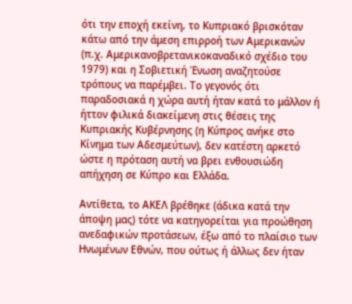ότι την εποχή εκείνη, το Κυπριακό βρισκόταν κάτω από την άμεση επιρροή των Αμερικανών (π.χ. Αμερικανοβρετανικοκαναδικό σχέδιο του 1979) και η Σοβιετική Ένωση αναζητούσε τρόπους να παρέμβει. Το γεγονός ότι παραδοσιακά η χώρα αυτή ήταν κατά το μάλλον ή ήττον φιλικά διακείμενη στις θέσεις της Κυπριακής Κυβέρνησης (η Κύπρος ανήκε στο Κίνημα των Αδεσμεύτων), δεν κατέστη αρκετό ώστε η πρόταση αυτή να βρει ενθουσιώδη απήχηση σε Κύπρο και Ελλάδα.

Αντίθετα, το ΑΚΕΛ βρέθηκε (άδικα κατά την άποψη μας) τότε να κατηγορείται για προώθηση ανεδαφικών προτάσεων, έξω από το πλαίσιο των Ηνωμένων Εθνών, που ούτως ή άλλως δεν ήταν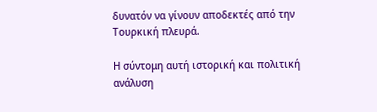δυνατόν να γίνουν αποδεκτές από την Τουρκική πλευρά.

Η σύντομη αυτή ιστορική και πολιτική ανάλυση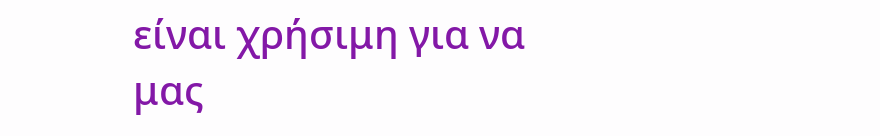είναι χρήσιμη για να μας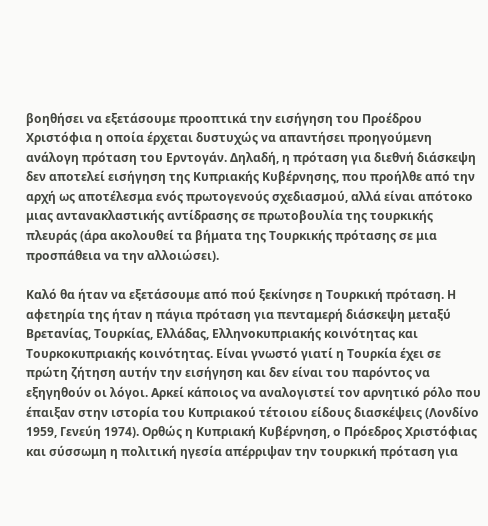βοηθήσει να εξετάσουμε προοπτικά την εισήγηση του Προέδρου Χριστόφια η οποία έρχεται δυστυχώς να απαντήσει προηγούμενη ανάλογη πρόταση του Ερντογάν. Δηλαδή, η πρόταση για διεθνή διάσκεψη δεν αποτελεί εισήγηση της Κυπριακής Κυβέρνησης, που προήλθε από την αρχή ως αποτέλεσμα ενός πρωτογενούς σχεδιασμού, αλλά είναι απότοκο μιας αντανακλαστικής αντίδρασης σε πρωτοβουλία της τουρκικής πλευράς (άρα ακολουθεί τα βήματα της Τουρκικής πρότασης σε μια προσπάθεια να την αλλοιώσει).

Καλό θα ήταν να εξετάσουμε από πού ξεκίνησε η Τουρκική πρόταση. Η αφετηρία της ήταν η πάγια πρόταση για πενταμερή διάσκεψη μεταξύ Βρετανίας, Τουρκίας, Ελλάδας, Ελληνοκυπριακής κοινότητας και Τουρκοκυπριακής κοινότητας. Είναι γνωστό γιατί η Τουρκία έχει σε πρώτη ζήτηση αυτήν την εισήγηση και δεν είναι του παρόντος να εξηγηθούν οι λόγοι. Αρκεί κάποιος να αναλογιστεί τον αρνητικό ρόλο που έπαιξαν στην ιστορία του Κυπριακού τέτοιου είδους διασκέψεις (Λονδίνο 1959, Γενεύη 1974). Ορθώς η Κυπριακή Κυβέρνηση, ο Πρόεδρος Χριστόφιας και σύσσωμη η πολιτική ηγεσία απέρριψαν την τουρκική πρόταση για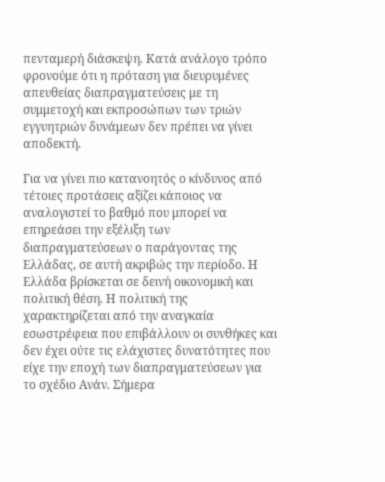πενταμερή διάσκεψη. Κατά ανάλογο τρόπο φρονούμε ότι η πρόταση για διευρυμένες απευθείας διαπραγματεύσεις με τη συμμετοχή και εκπροσώπων των τριών εγγυητριών δυνάμεων δεν πρέπει να γίνει αποδεκτή.

Για να γίνει πιο κατανοητός ο κίνδυνος από τέτοιες προτάσεις αξίζει κάποιος να αναλογιστεί το βαθμό που μπορεί να επηρεάσει την εξέλιξη των διαπραγματεύσεων ο παράγοντας της Ελλάδας, σε αυτή ακριβώς την περίοδο. Η Ελλάδα βρίσκεται σε δεινή οικονομική και πολιτική θέση. Η πολιτική της χαρακτηρίζεται από την αναγκαία εσωστρέφεια που επιβάλλουν οι συνθήκες και δεν έχει ούτε τις ελάχιστες δυνατότητες που είχε την εποχή των διαπραγματεύσεων για το σχέδιο Ανάν. Σήμερα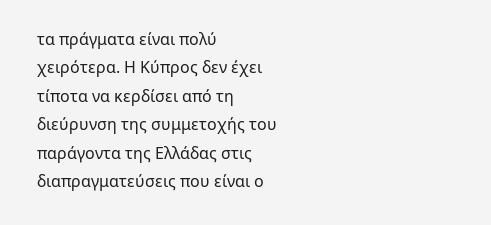τα πράγματα είναι πολύ χειρότερα. Η Κύπρος δεν έχει τίποτα να κερδίσει από τη διεύρυνση της συμμετοχής του παράγοντα της Ελλάδας στις διαπραγματεύσεις που είναι ο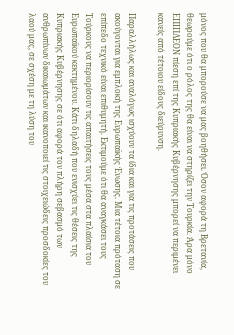μόνος που θα μπορούσε να μας βοηθήσει. Όσον αφορά τη Βρετανία, θεωρούμε ότι ο ρόλος της θα είναι να στηρίζει την Τουρκία. Άρα μόνο ΕΠΙΠΛΕΟΝ πίεση επί της Κυπριακής Κυβέρνησης μπορεί να περιμένει κανείς από τέτοιου είδους διεύρυνση.

Παραλλήλως και αναλόγως ισχύουν τα ίδια και για τις προτάσεις που ακούγονται για εμπλοκή της Ευρωπαϊκής Ένωσης. Μια τέτοια πρόταση σε επίπεδο τεχνικό είναι επιθυμητή. Εκτιμούμε ότι θα αναγκάσει τους Τούρκους να περιορίσουν τις απαιτήσεις τους μέσα στα πλαίσια του Ευρωπαϊκού κεκτημένου. Κάτι δηλαδή που ενισχύει τις θέσεις της Κυπριακής Κυβέρνησης σε ότι αφορά τον πλήρη σεβασμό των ανθρωπίνων δικαιωμάτων και ικανοποιεί τις στοιχειώδεις προσδοκίες του λαού μας, σε σχέση με τη λύση του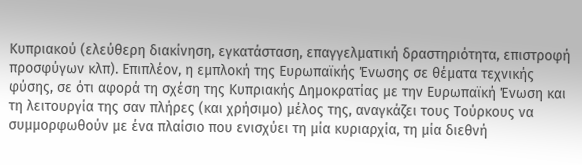Κυπριακού (ελεύθερη διακίνηση, εγκατάσταση, επαγγελματική δραστηριότητα, επιστροφή προσφύγων κλπ). Επιπλέον, η εμπλοκή της Ευρωπαϊκής Ένωσης σε θέματα τεχνικής φύσης, σε ότι αφορά τη σχέση της Κυπριακής Δημοκρατίας με την Ευρωπαϊκή Ένωση και τη λειτουργία της σαν πλήρες (και χρήσιμο) μέλος της, αναγκάζει τους Τούρκους να συμμορφωθούν με ένα πλαίσιο που ενισχύει τη μία κυριαρχία, τη μία διεθνή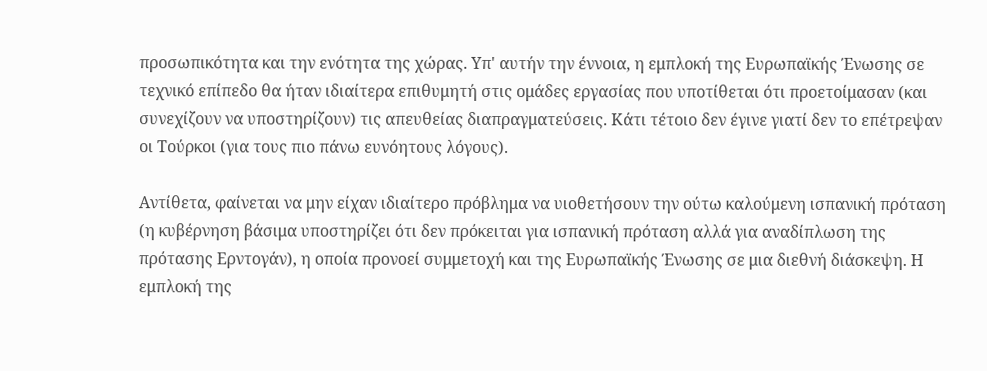προσωπικότητα και την ενότητα της χώρας. Υπ' αυτήν την έννοια, η εμπλοκή της Ευρωπαϊκής Ένωσης σε τεχνικό επίπεδο θα ήταν ιδιαίτερα επιθυμητή στις ομάδες εργασίας που υποτίθεται ότι προετοίμασαν (και συνεχίζουν να υποστηρίζουν) τις απευθείας διαπραγματεύσεις. Κάτι τέτοιο δεν έγινε γιατί δεν το επέτρεψαν οι Τούρκοι (για τους πιο πάνω ευνόητους λόγους).

Αντίθετα, φαίνεται να μην είχαν ιδιαίτερο πρόβλημα να υιοθετήσουν την ούτω καλούμενη ισπανική πρόταση (η κυβέρνηση βάσιμα υποστηρίζει ότι δεν πρόκειται για ισπανική πρόταση αλλά για αναδίπλωση της πρότασης Ερντογάν), η οποία προνοεί συμμετοχή και της Ευρωπαϊκής Ένωσης σε μια διεθνή διάσκεψη. Η εμπλοκή της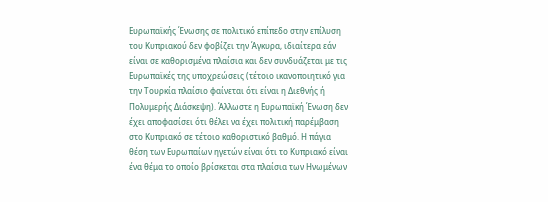Ευρωπαϊκής Ένωσης σε πολιτικό επίπεδο στην επίλυση του Κυπριακού δεν φοβίζει την Άγκυρα, ιδιαίτερα εάν είναι σε καθορισμένα πλαίσια και δεν συνδυάζεται με τις Ευρωπαϊκές της υποχρεώσεις (τέτοιο ικανοποιητικό για την Τουρκία πλαίσιο φαίνεται ότι είναι η Διεθνής ή Πολυμερής Διάσκεψη). Άλλωστε η Ευρωπαϊκή Ένωση δεν έχει αποφασίσει ότι θέλει να έχει πολιτική παρέμβαση στο Κυπριακό σε τέτοιο καθοριστικό βαθμό. Η πάγια θέση των Ευρωπαίων ηγετών είναι ότι το Κυπριακό είναι ένα θέμα το οποίο βρίσκεται στα πλαίσια των Ηνωμένων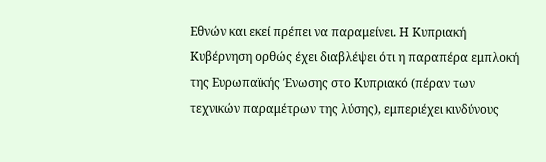Εθνών και εκεί πρέπει να παραμείνει. Η Κυπριακή Κυβέρνηση ορθώς έχει διαβλέψει ότι η παραπέρα εμπλοκή της Ευρωπαϊκής Ένωσης στο Κυπριακό (πέραν των τεχνικών παραμέτρων της λύσης), εμπεριέχει κινδύνους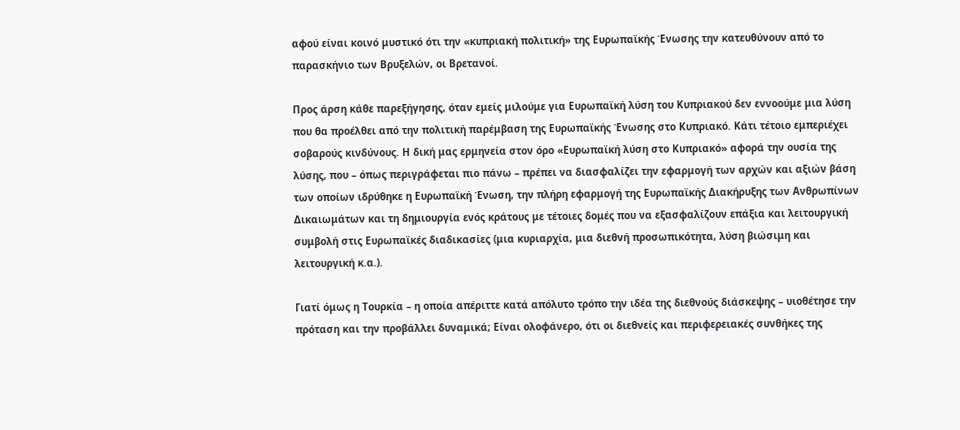αφού είναι κοινό μυστικό ότι την «κυπριακή πολιτική» της Ευρωπαϊκής Ένωσης την κατευθύνουν από το παρασκήνιο των Βρυξελών, οι Βρετανοί.

Προς άρση κάθε παρεξήγησης, όταν εμείς μιλούμε για Ευρωπαϊκή λύση του Κυπριακού δεν εννοούμε μια λύση που θα προέλθει από την πολιτική παρέμβαση της Ευρωπαϊκής Ένωσης στο Κυπριακό. Κάτι τέτοιο εμπεριέχει σοβαρούς κινδύνους. Η δική μας ερμηνεία στον όρο «Ευρωπαϊκή λύση στο Κυπριακό» αφορά την ουσία της λύσης, που – όπως περιγράφεται πιο πάνω – πρέπει να διασφαλίζει την εφαρμογή των αρχών και αξιών βάση των οποίων ιδρύθηκε η Ευρωπαϊκή Ένωση, την πλήρη εφαρμογή της Ευρωπαϊκής Διακήρυξης των Ανθρωπίνων Δικαιωμάτων και τη δημιουργία ενός κράτους με τέτοιες δομές που να εξασφαλίζουν επάξια και λειτουργική συμβολή στις Ευρωπαϊκές διαδικασίες (μια κυριαρχία, μια διεθνή προσωπικότητα, λύση βιώσιμη και λειτουργική κ.α.).

Γιατί όμως η Τουρκία – η οποία απέριττε κατά απόλυτο τρόπο την ιδέα της διεθνούς διάσκεψης – υιοθέτησε την πρόταση και την προβάλλει δυναμικά; Είναι ολοφάνερο, ότι οι διεθνείς και περιφερειακές συνθήκες της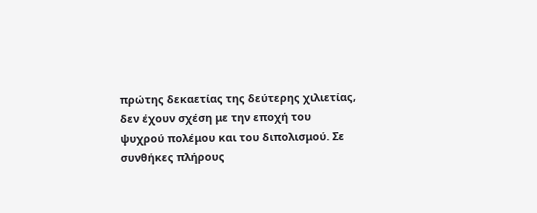πρώτης δεκαετίας της δεύτερης χιλιετίας, δεν έχουν σχέση με την εποχή του ψυχρού πολέμου και του διπολισμού. Σε συνθήκες πλήρους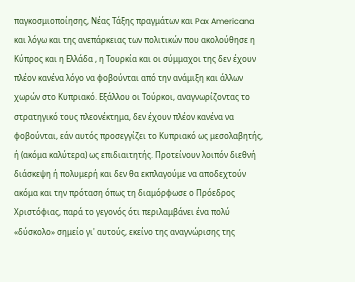παγκοσμιοποίησης, Νέας Τάξης πραγμάτων και Pax Americana και λόγω και της ανεπάρκειας των πολιτικών που ακολούθησε η Κύπρος και η Ελλάδα , η Τουρκία και οι σύμμαχοι της δεν έχουν πλέον κανένα λόγο να φοβούνται από την ανάμιξη και άλλων χωρών στο Κυπριακό. Εξάλλου οι Τούρκοι, αναγνωρίζοντας το στρατηγικό τους πλεονέκτημα, δεν έχουν πλέον κανένα να φοβούνται, εάν αυτός προσεγγίζει το Κυπριακό ως μεσολαβητής, ή (ακόμα καλύτερα) ως επιδιαιτητής. Προτείνουν λοιπόν διεθνή διάσκεψη ή πολυμερή και δεν θα εκπλαγούμε να αποδεχτούν ακόμα και την πρόταση όπως τη διαμόρφωσε ο Πρόεδρος Χριστόφιας, παρά το γεγονός ότι περιλαμβάνει ένα πολύ «δύσκολο» σημείο γι' αυτούς, εκείνο της αναγνώρισης της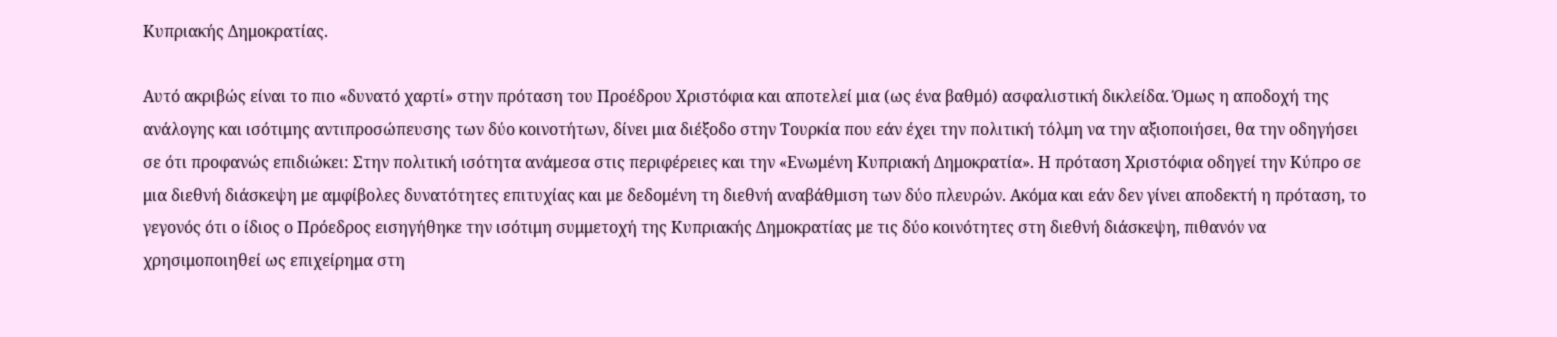Κυπριακής Δημοκρατίας.

Αυτό ακριβώς είναι το πιο «δυνατό χαρτί» στην πρόταση του Προέδρου Χριστόφια και αποτελεί μια (ως ένα βαθμό) ασφαλιστική δικλείδα. Όμως η αποδοχή της ανάλογης και ισότιμης αντιπροσώπευσης των δύο κοινοτήτων, δίνει μια διέξοδο στην Τουρκία που εάν έχει την πολιτική τόλμη να την αξιοποιήσει, θα την οδηγήσει σε ότι προφανώς επιδιώκει: Στην πολιτική ισότητα ανάμεσα στις περιφέρειες και την «Ενωμένη Κυπριακή Δημοκρατία». Η πρόταση Χριστόφια οδηγεί την Κύπρο σε μια διεθνή διάσκεψη με αμφίβολες δυνατότητες επιτυχίας και με δεδομένη τη διεθνή αναβάθμιση των δύο πλευρών. Ακόμα και εάν δεν γίνει αποδεκτή η πρόταση, το γεγονός ότι ο ίδιος ο Πρόεδρος εισηγήθηκε την ισότιμη συμμετοχή της Κυπριακής Δημοκρατίας με τις δύο κοινότητες στη διεθνή διάσκεψη, πιθανόν να χρησιμοποιηθεί ως επιχείρημα στη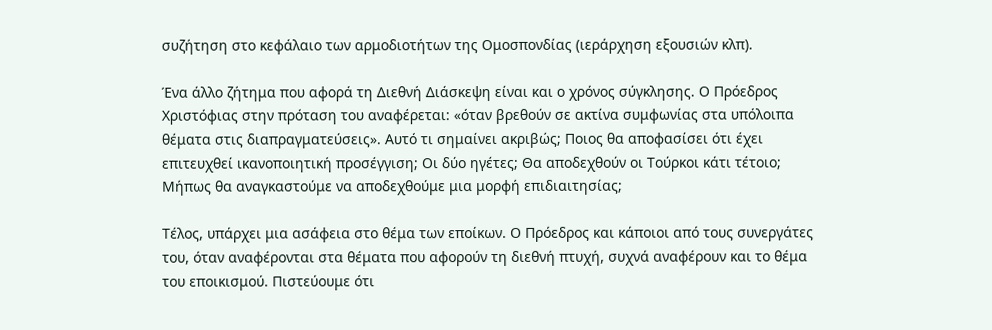συζήτηση στο κεφάλαιο των αρμοδιοτήτων της Ομοσπονδίας (ιεράρχηση εξουσιών κλπ).

Ένα άλλο ζήτημα που αφορά τη Διεθνή Διάσκεψη είναι και ο χρόνος σύγκλησης. Ο Πρόεδρος Χριστόφιας στην πρόταση του αναφέρεται: «όταν βρεθούν σε ακτίνα συμφωνίας στα υπόλοιπα θέματα στις διαπραγματεύσεις». Αυτό τι σημαίνει ακριβώς; Ποιος θα αποφασίσει ότι έχει επιτευχθεί ικανοποιητική προσέγγιση; Οι δύο ηγέτες; Θα αποδεχθούν οι Τούρκοι κάτι τέτοιο; Μήπως θα αναγκαστούμε να αποδεχθούμε μια μορφή επιδιαιτησίας;

Τέλος, υπάρχει μια ασάφεια στο θέμα των εποίκων. Ο Πρόεδρος και κάποιοι από τους συνεργάτες του, όταν αναφέρονται στα θέματα που αφορούν τη διεθνή πτυχή, συχνά αναφέρουν και το θέμα του εποικισμού. Πιστεύουμε ότι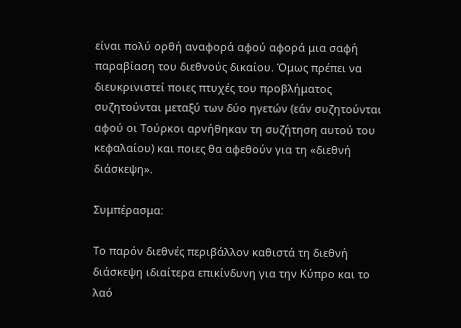είναι πολύ ορθή αναφορά αφού αφορά μια σαφή παραβίαση του διεθνούς δικαίου. Όμως πρέπει να διευκρινιστεί ποιες πτυχές του προβλήματος συζητούνται μεταξύ των δύο ηγετών (εάν συζητούνται αφού οι Τούρκοι αρνήθηκαν τη συζήτηση αυτού του κεφαλαίου) και ποιες θα αφεθούν για τη «διεθνή διάσκεψη».

Συμπέρασμα:

Το παρόν διεθνές περιβάλλον καθιστά τη διεθνή διάσκεψη ιδιαίτερα επικίνδυνη για την Κύπρο και το λαό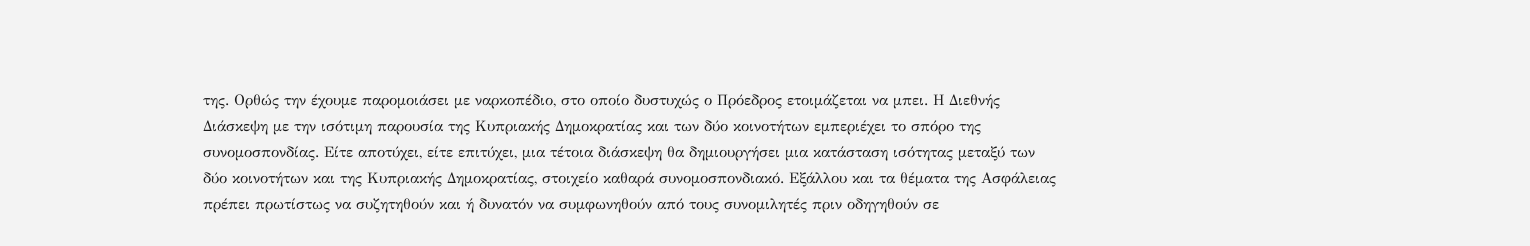της. Ορθώς την έχουμε παρομοιάσει με ναρκοπέδιο, στο οποίο δυστυχώς ο Πρόεδρος ετοιμάζεται να μπει. Η Διεθνής Διάσκεψη με την ισότιμη παρουσία της Κυπριακής Δημοκρατίας και των δύο κοινοτήτων εμπεριέχει το σπόρο της συνομοσπονδίας. Είτε αποτύχει, είτε επιτύχει, μια τέτοια διάσκεψη θα δημιουργήσει μια κατάσταση ισότητας μεταξύ των δύο κοινοτήτων και της Κυπριακής Δημοκρατίας, στοιχείο καθαρά συνομοσπονδιακό. Εξάλλου και τα θέματα της Ασφάλειας πρέπει πρωτίστως να συζητηθούν και ή δυνατόν να συμφωνηθούν από τους συνομιλητές πριν οδηγηθούν σε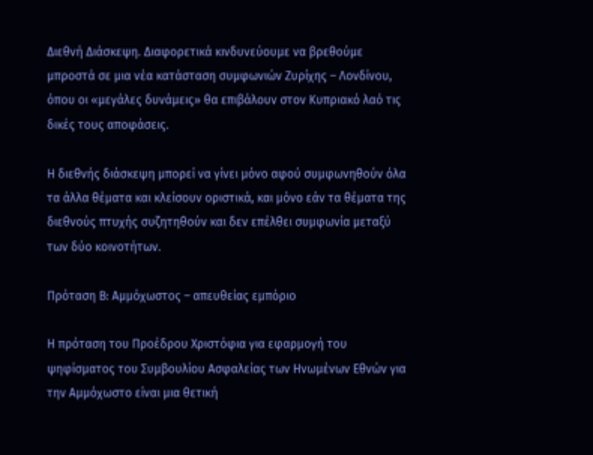Διεθνή Διάσκεψη. Διαφορετικά κινδυνεύουμε να βρεθούμε μπροστά σε μια νέα κατάσταση συμφωνιών Ζυρίχης – Λονδίνου, όπου οι «μεγάλες δυνάμεις» θα επιβάλουν στον Κυπριακό λαό τις δικές τους αποφάσεις.

Η διεθνής διάσκεψη μπορεί να γίνει μόνο αφού συμφωνηθούν όλα τα άλλα θέματα και κλείσουν οριστικά, και μόνο εάν τα θέματα της διεθνούς πτυχής συζητηθούν και δεν επέλθει συμφωνία μεταξύ των δύο κοινοτήτων.

Πρόταση Β: Αμμόχωστος – απευθείας εμπόριο

Η πρόταση του Προέδρου Χριστόφια για εφαρμογή του ψηφίσματος του Συμβουλίου Ασφαλείας των Ηνωμένων Εθνών για την Αμμόχωστο είναι μια θετική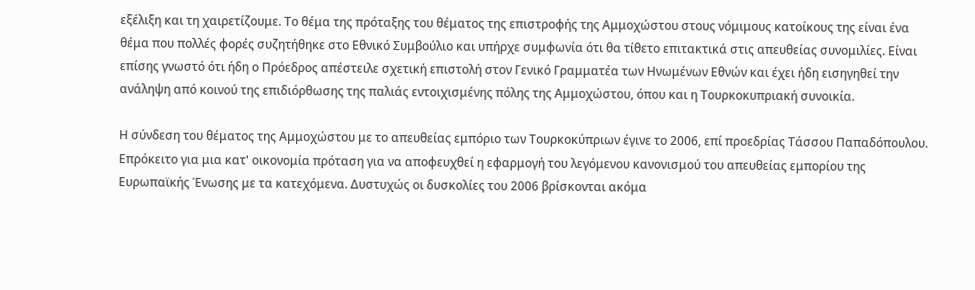εξέλιξη και τη χαιρετίζουμε. Το θέμα της πρόταξης του θέματος της επιστροφής της Αμμοχώστου στους νόμιμους κατοίκους της είναι ένα θέμα που πολλές φορές συζητήθηκε στο Εθνικό Συμβούλιο και υπήρχε συμφωνία ότι θα τίθετο επιτακτικά στις απευθείας συνομιλίες. Είναι επίσης γνωστό ότι ήδη ο Πρόεδρος απέστειλε σχετική επιστολή στον Γενικό Γραμματέα των Ηνωμένων Εθνών και έχει ήδη εισηγηθεί την ανάληψη από κοινού της επιδιόρθωσης της παλιάς εντοιχισμένης πόλης της Αμμοχώστου, όπου και η Τουρκοκυπριακή συνοικία.

Η σύνδεση του θέματος της Αμμοχώστου με το απευθείας εμπόριο των Τουρκοκύπριων έγινε το 2006, επί προεδρίας Τάσσου Παπαδόπουλου. Επρόκειτο για μια κατ' οικονομία πρόταση για να αποφευχθεί η εφαρμογή του λεγόμενου κανονισμού του απευθείας εμπορίου της Ευρωπαϊκής Ένωσης με τα κατεχόμενα. Δυστυχώς οι δυσκολίες του 2006 βρίσκονται ακόμα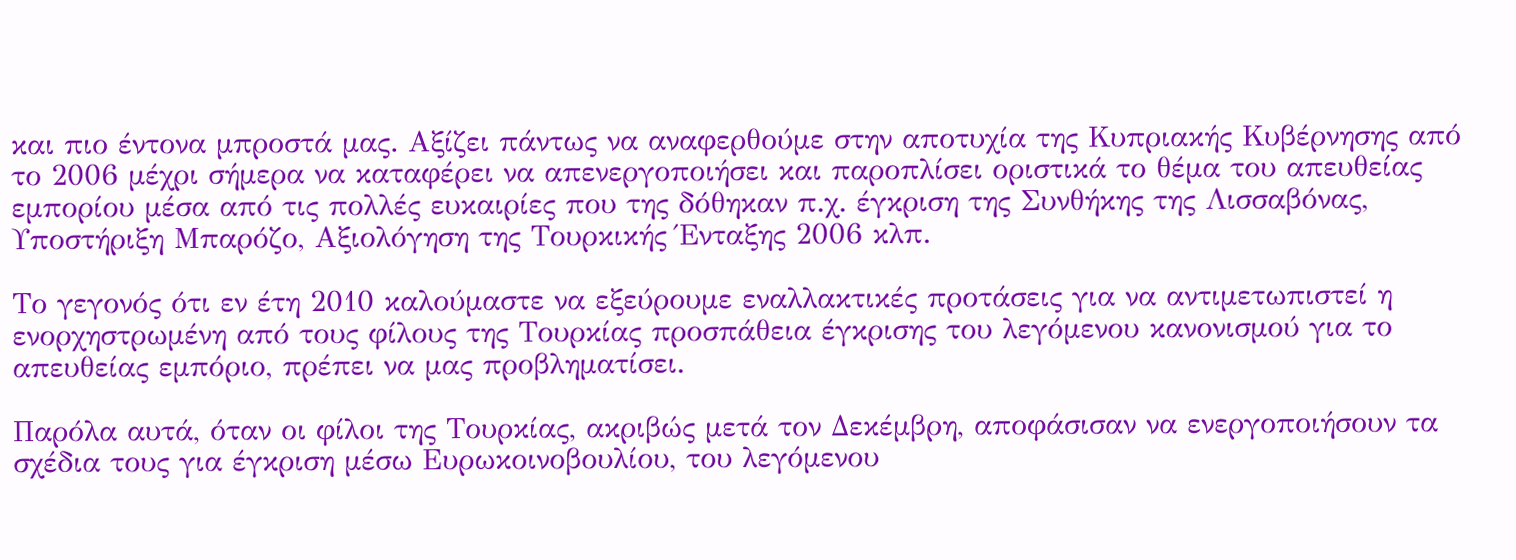και πιο έντονα μπροστά μας. Αξίζει πάντως να αναφερθούμε στην αποτυχία της Κυπριακής Κυβέρνησης από το 2006 μέχρι σήμερα να καταφέρει να απενεργοποιήσει και παροπλίσει οριστικά το θέμα του απευθείας εμπορίου μέσα από τις πολλές ευκαιρίες που της δόθηκαν π.χ. έγκριση της Συνθήκης της Λισσαβόνας, Υποστήριξη Μπαρόζο, Αξιολόγηση της Τουρκικής Ένταξης 2006 κλπ.

Το γεγονός ότι εν έτη 2010 καλούμαστε να εξεύρουμε εναλλακτικές προτάσεις για να αντιμετωπιστεί η ενορχηστρωμένη από τους φίλους της Τουρκίας προσπάθεια έγκρισης του λεγόμενου κανονισμού για το απευθείας εμπόριο, πρέπει να μας προβληματίσει.

Παρόλα αυτά, όταν οι φίλοι της Τουρκίας, ακριβώς μετά τον Δεκέμβρη, αποφάσισαν να ενεργοποιήσουν τα σχέδια τους για έγκριση μέσω Ευρωκοινοβουλίου, του λεγόμενου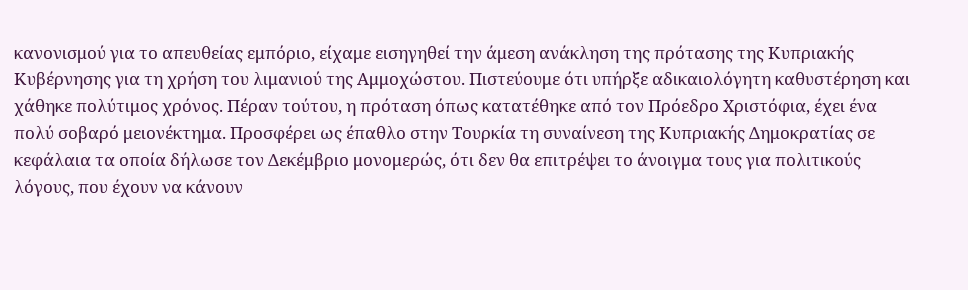κανονισμού για το απευθείας εμπόριο, είχαμε εισηγηθεί την άμεση ανάκληση της πρότασης της Κυπριακής Κυβέρνησης για τη χρήση του λιμανιού της Αμμοχώστου. Πιστεύουμε ότι υπήρξε αδικαιολόγητη καθυστέρηση και χάθηκε πολύτιμος χρόνος. Πέραν τούτου, η πρόταση όπως κατατέθηκε από τον Πρόεδρο Χριστόφια, έχει ένα πολύ σοβαρό μειονέκτημα. Προσφέρει ως έπαθλο στην Τουρκία τη συναίνεση της Κυπριακής Δημοκρατίας σε κεφάλαια τα οποία δήλωσε τον Δεκέμβριο μονομερώς, ότι δεν θα επιτρέψει το άνοιγμα τους για πολιτικούς λόγους, που έχουν να κάνουν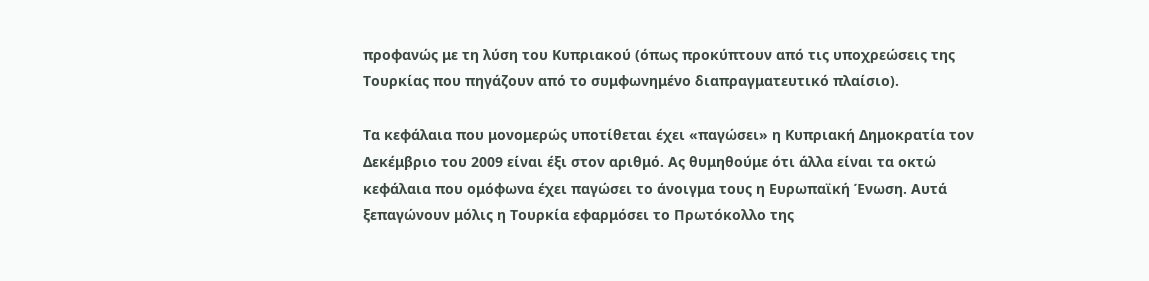προφανώς με τη λύση του Κυπριακού (όπως προκύπτουν από τις υποχρεώσεις της Τουρκίας που πηγάζουν από το συμφωνημένο διαπραγματευτικό πλαίσιο).

Τα κεφάλαια που μονομερώς υποτίθεται έχει «παγώσει» η Κυπριακή Δημοκρατία τον Δεκέμβριο του 2009 είναι έξι στον αριθμό. Ας θυμηθούμε ότι άλλα είναι τα οκτώ κεφάλαια που ομόφωνα έχει παγώσει το άνοιγμα τους η Ευρωπαϊκή Ένωση. Αυτά ξεπαγώνουν μόλις η Τουρκία εφαρμόσει το Πρωτόκολλο της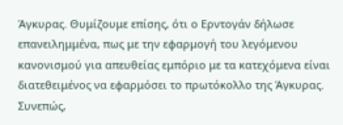Άγκυρας. Θυμίζουμε επίσης, ότι ο Ερντογάν δήλωσε επανειλημμένα, πως με την εφαρμογή του λεγόμενου κανονισμού για απευθείας εμπόριο με τα κατεχόμενα είναι διατεθειμένος να εφαρμόσει το πρωτόκολλο της Άγκυρας. Συνεπώς,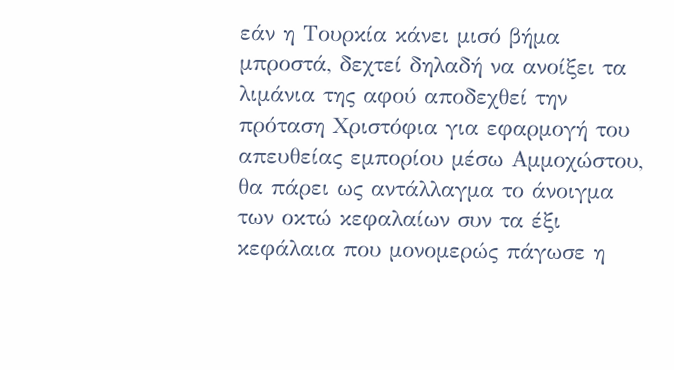εάν η Τουρκία κάνει μισό βήμα μπροστά, δεχτεί δηλαδή να ανοίξει τα λιμάνια της αφού αποδεχθεί την πρόταση Χριστόφια για εφαρμογή του απευθείας εμπορίου μέσω Αμμοχώστου, θα πάρει ως αντάλλαγμα το άνοιγμα των οκτώ κεφαλαίων συν τα έξι κεφάλαια που μονομερώς πάγωσε η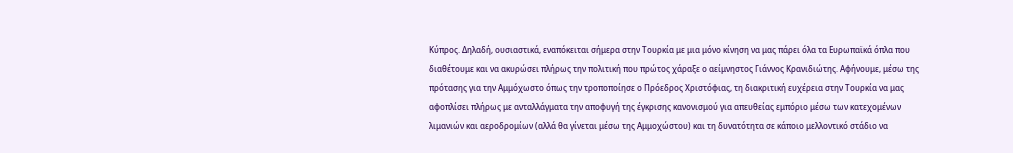Κύπρος. Δηλαδή, ουσιαστικά, εναπόκειται σήμερα στην Τουρκία με μια μόνο κίνηση να μας πάρει όλα τα Ευρωπαϊκά όπλα που διαθέτουμε και να ακυρώσει πλήρως την πολιτική που πρώτος χάραξε ο αείμνηστος Γιάννος Κρανιδιώτης. Αφήνουμε, μέσω της πρότασης για την Αμμόχωστο όπως την τροποποίησε ο Πρόεδρος Χριστόφιας, τη διακριτική ευχέρεια στην Τουρκία να μας αφοπλίσει πλήρως με ανταλλάγματα την αποφυγή της έγκρισης κανονισμού για απευθείας εμπόριο μέσω των κατεχομένων λιμανιών και αεροδρομίων (αλλά θα γίνεται μέσω της Αμμοχώστου) και τη δυνατότητα σε κάποιο μελλοντικό στάδιο να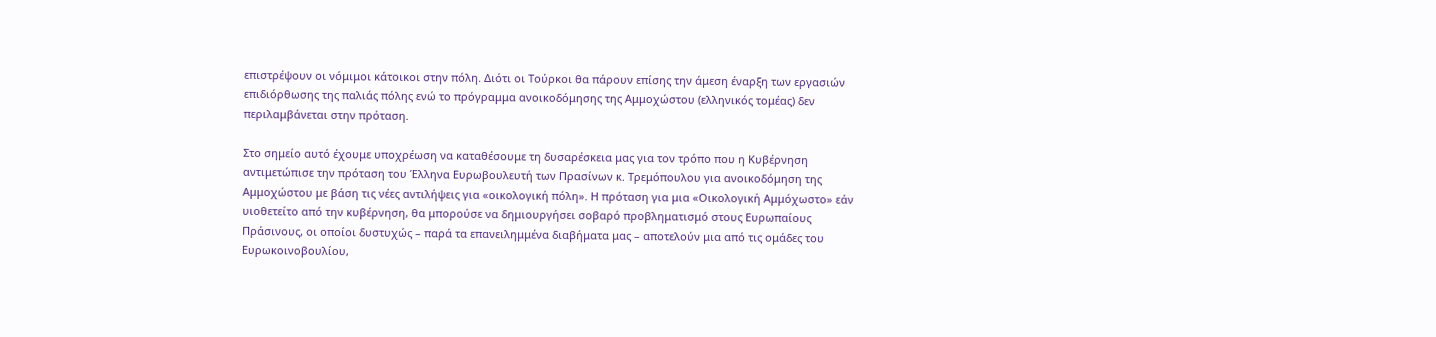επιστρέψουν οι νόμιμοι κάτοικοι στην πόλη. Διότι οι Τούρκοι θα πάρουν επίσης την άμεση έναρξη των εργασιών επιδιόρθωσης της παλιάς πόλης ενώ το πρόγραμμα ανοικοδόμησης της Αμμοχώστου (ελληνικός τομέας) δεν περιλαμβάνεται στην πρόταση.

Στο σημείο αυτό έχουμε υποχρέωση να καταθέσουμε τη δυσαρέσκεια μας για τον τρόπο που η Κυβέρνηση αντιμετώπισε την πρόταση του Έλληνα Ευρωβουλευτή των Πρασίνων κ. Τρεμόπουλου για ανοικοδόμηση της Αμμοχώστου με βάση τις νέες αντιλήψεις για «οικολογική πόλη». Η πρόταση για μια «Οικολογική Αμμόχωστο» εάν υιοθετείτο από την κυβέρνηση, θα μπορούσε να δημιουργήσει σοβαρό προβληματισμό στους Ευρωπαίους Πράσινους, οι οποίοι δυστυχώς – παρά τα επανειλημμένα διαβήματα μας – αποτελούν μια από τις ομάδες του Ευρωκοινοβουλίου,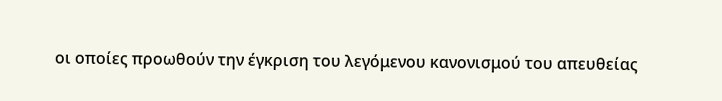οι οποίες προωθούν την έγκριση του λεγόμενου κανονισμού του απευθείας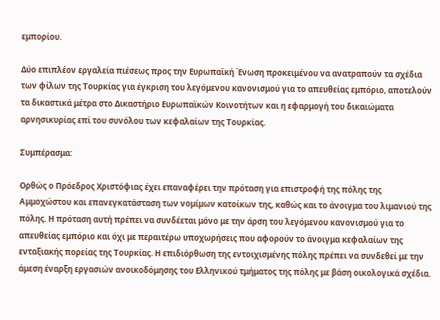εμπορίου.

Δύο επιπλέον εργαλεία πιέσεως προς την Ευρωπαϊκή Ένωση προκειμένου να ανατραπούν τα σχέδια των φίλων της Τουρκίας για έγκριση του λεγόμενου κανονισμού για το απευθείας εμπόριο, αποτελούν τα δικαστικά μέτρα στο Δικαστήριο Ευρωπαϊκών Κοινοτήτων και η εφαρμογή του δικαιώματα αρνησικυρίας επί του συνόλου των κεφαλαίων της Τουρκίας.

Συμπέρασμα:

Ορθώς ο Πρόεδρος Χριστόφιας έχει επαναφέρει την πρόταση για επιστροφή της πόλης της Αμμοχώστου και επανεγκατάσταση των νομίμων κατοίκων της, καθώς και το άνοιγμα του λιμανιού της πόλης. Η πρόταση αυτή πρέπει να συνδέεται μόνο με την άρση του λεγόμενου κανονισμού για το απευθείας εμπόριο και όχι με περαιτέρω υποχωρήσεις που αφορούν το άνοιγμα κεφαλαίων της ενταξιακής πορείας της Τουρκίας. Η επιδιόρθωση της εντοιχισμένης πόλης πρέπει να συνδεθεί με την άμεση έναρξη εργασιών ανοικοδόμησης του Ελληνικού τμήματος της πόλης με βάση οικολογικά σχέδια.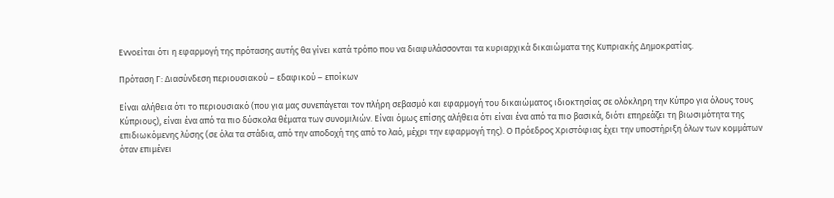Εννοείται ότι η εφαρμογή της πρότασης αυτής θα γίνει κατά τρόπο που να διαφυλάσσονται τα κυριαρχικά δικαιώματα της Κυπριακής Δημοκρατίας.

Πρόταση Γ: Διασύνδεση περιουσιακού – εδαφικού – εποίκων

Είναι αλήθεια ότι το περιουσιακό (που για μας συνεπάγεται τον πλήρη σεβασμό και εφαρμογή του δικαιώματος ιδιοκτησίας σε ολόκληρη την Κύπρο για όλους τους Κύπριους), είναι ένα από τα πιο δύσκολα θέματα των συνομιλιών. Είναι όμως επίσης αλήθεια ότι είναι ένα από τα πιο βασικά, διότι επηρεάζει τη βιωσιμότητα της επιδιωκόμενης λύσης (σε όλα τα στάδια, από την αποδοχή της από το λαό, μέχρι την εφαρμογή της). Ο Πρόεδρος Χριστόφιας έχει την υποστήριξη όλων των κομμάτων όταν επιμένει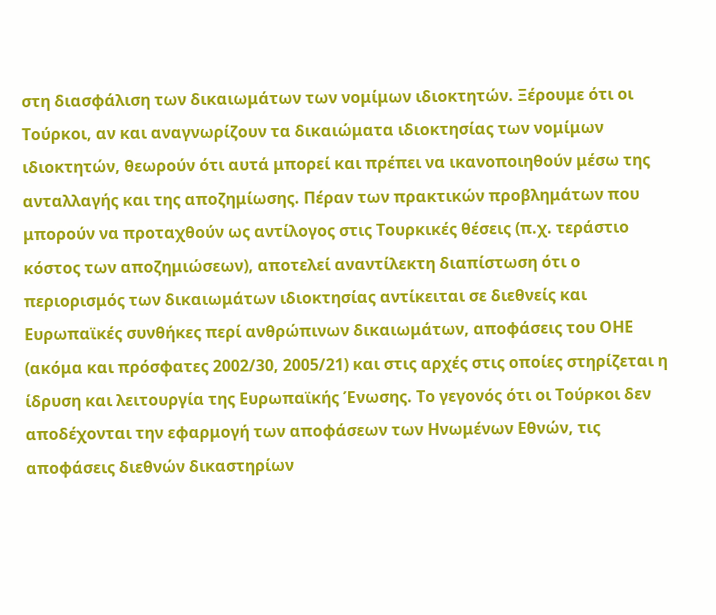στη διασφάλιση των δικαιωμάτων των νομίμων ιδιοκτητών. Ξέρουμε ότι οι Τούρκοι, αν και αναγνωρίζουν τα δικαιώματα ιδιοκτησίας των νομίμων ιδιοκτητών, θεωρούν ότι αυτά μπορεί και πρέπει να ικανοποιηθούν μέσω της ανταλλαγής και της αποζημίωσης. Πέραν των πρακτικών προβλημάτων που μπορούν να προταχθούν ως αντίλογος στις Τουρκικές θέσεις (π.χ. τεράστιο κόστος των αποζημιώσεων), αποτελεί αναντίλεκτη διαπίστωση ότι ο περιορισμός των δικαιωμάτων ιδιοκτησίας αντίκειται σε διεθνείς και Ευρωπαϊκές συνθήκες περί ανθρώπινων δικαιωμάτων, αποφάσεις του ΟΗΕ (ακόμα και πρόσφατες 2002/30, 2005/21) και στις αρχές στις οποίες στηρίζεται η ίδρυση και λειτουργία της Ευρωπαϊκής Ένωσης. Το γεγονός ότι οι Τούρκοι δεν αποδέχονται την εφαρμογή των αποφάσεων των Ηνωμένων Εθνών, τις αποφάσεις διεθνών δικαστηρίων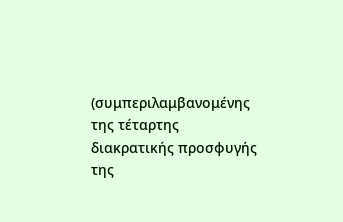(συμπεριλαμβανομένης της τέταρτης διακρατικής προσφυγής της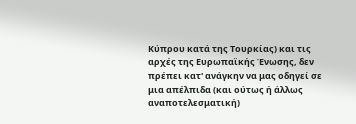Κύπρου κατά της Τουρκίας) και τις αρχές της Ευρωπαϊκής Ένωσης, δεν πρέπει κατ' ανάγκην να μας οδηγεί σε μια απέλπιδα (και ούτως ή άλλως αναποτελεσματική)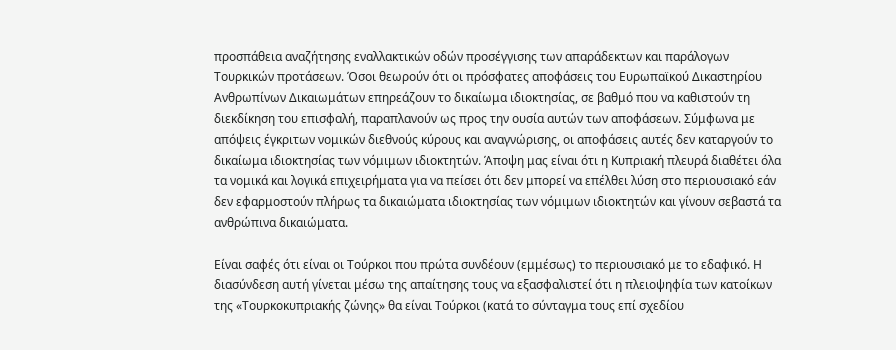προσπάθεια αναζήτησης εναλλακτικών οδών προσέγγισης των απαράδεκτων και παράλογων Τουρκικών προτάσεων. Όσοι θεωρούν ότι οι πρόσφατες αποφάσεις του Ευρωπαϊκού Δικαστηρίου Ανθρωπίνων Δικαιωμάτων επηρεάζουν το δικαίωμα ιδιοκτησίας, σε βαθμό που να καθιστούν τη διεκδίκηση του επισφαλή, παραπλανούν ως προς την ουσία αυτών των αποφάσεων. Σύμφωνα με απόψεις έγκριτων νομικών διεθνούς κύρους και αναγνώρισης, οι αποφάσεις αυτές δεν καταργούν το δικαίωμα ιδιοκτησίας των νόμιμων ιδιοκτητών. Άποψη μας είναι ότι η Κυπριακή πλευρά διαθέτει όλα τα νομικά και λογικά επιχειρήματα για να πείσει ότι δεν μπορεί να επέλθει λύση στο περιουσιακό εάν δεν εφαρμοστούν πλήρως τα δικαιώματα ιδιοκτησίας των νόμιμων ιδιοκτητών και γίνουν σεβαστά τα ανθρώπινα δικαιώματα.

Είναι σαφές ότι είναι οι Τούρκοι που πρώτα συνδέουν (εμμέσως) το περιουσιακό με το εδαφικό. Η διασύνδεση αυτή γίνεται μέσω της απαίτησης τους να εξασφαλιστεί ότι η πλειοψηφία των κατοίκων της «Τουρκοκυπριακής ζώνης» θα είναι Τούρκοι (κατά το σύνταγμα τους επί σχεδίου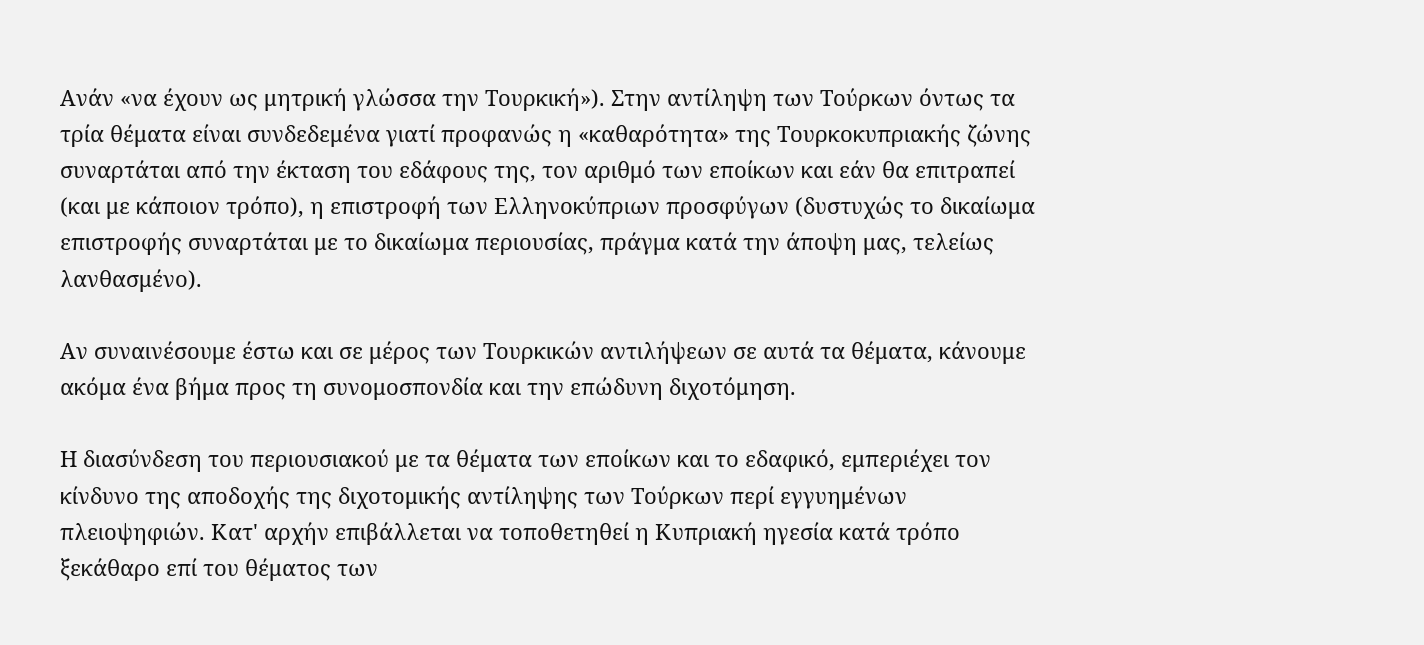Ανάν «να έχουν ως μητρική γλώσσα την Τουρκική»). Στην αντίληψη των Τούρκων όντως τα τρία θέματα είναι συνδεδεμένα γιατί προφανώς η «καθαρότητα» της Τουρκοκυπριακής ζώνης συναρτάται από την έκταση του εδάφους της, τον αριθμό των εποίκων και εάν θα επιτραπεί (και με κάποιον τρόπο), η επιστροφή των Ελληνοκύπριων προσφύγων (δυστυχώς το δικαίωμα επιστροφής συναρτάται με το δικαίωμα περιουσίας, πράγμα κατά την άποψη μας, τελείως λανθασμένο).

Αν συναινέσουμε έστω και σε μέρος των Τουρκικών αντιλήψεων σε αυτά τα θέματα, κάνουμε ακόμα ένα βήμα προς τη συνομοσπονδία και την επώδυνη διχοτόμηση.

Η διασύνδεση του περιουσιακού με τα θέματα των εποίκων και το εδαφικό, εμπεριέχει τον κίνδυνο της αποδοχής της διχοτομικής αντίληψης των Τούρκων περί εγγυημένων πλειοψηφιών. Κατ' αρχήν επιβάλλεται να τοποθετηθεί η Κυπριακή ηγεσία κατά τρόπο ξεκάθαρο επί του θέματος των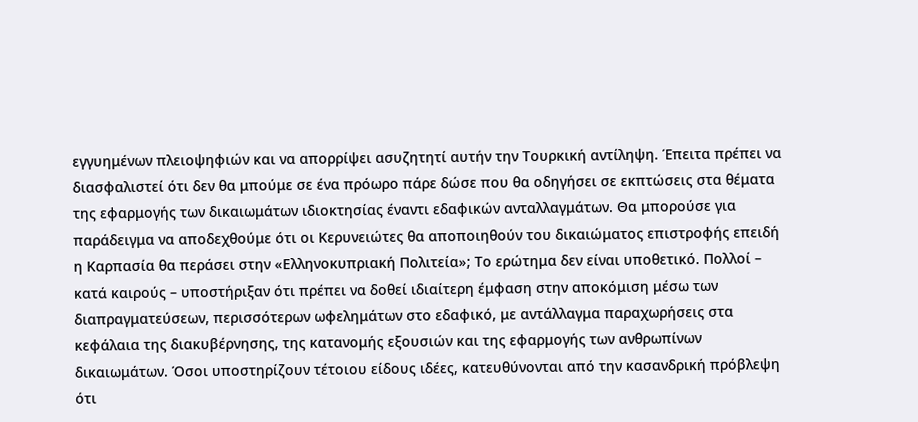εγγυημένων πλειοψηφιών και να απορρίψει ασυζητητί αυτήν την Τουρκική αντίληψη. Έπειτα πρέπει να διασφαλιστεί ότι δεν θα μπούμε σε ένα πρόωρο πάρε δώσε που θα οδηγήσει σε εκπτώσεις στα θέματα της εφαρμογής των δικαιωμάτων ιδιοκτησίας έναντι εδαφικών ανταλλαγμάτων. Θα μπορούσε για παράδειγμα να αποδεχθούμε ότι οι Κερυνειώτες θα αποποιηθούν του δικαιώματος επιστροφής επειδή η Καρπασία θα περάσει στην «Ελληνοκυπριακή Πολιτεία»; Το ερώτημα δεν είναι υποθετικό. Πολλοί – κατά καιρούς – υποστήριξαν ότι πρέπει να δοθεί ιδιαίτερη έμφαση στην αποκόμιση μέσω των διαπραγματεύσεων, περισσότερων ωφελημάτων στο εδαφικό, με αντάλλαγμα παραχωρήσεις στα κεφάλαια της διακυβέρνησης, της κατανομής εξουσιών και της εφαρμογής των ανθρωπίνων δικαιωμάτων. Όσοι υποστηρίζουν τέτοιου είδους ιδέες, κατευθύνονται από την κασανδρική πρόβλεψη ότι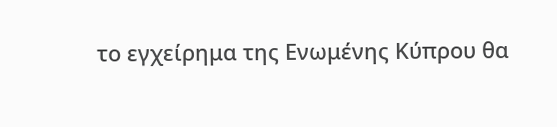το εγχείρημα της Ενωμένης Κύπρου θα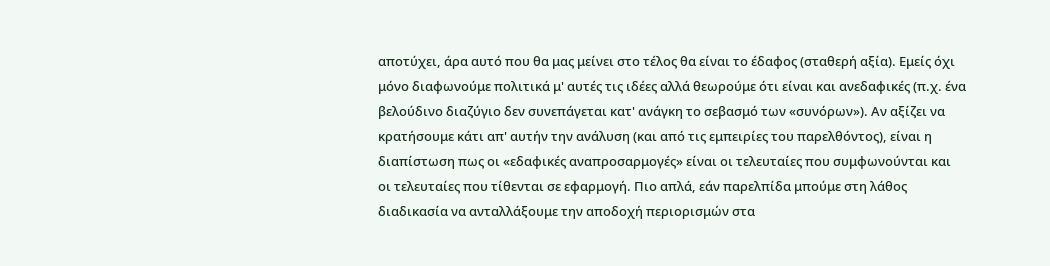αποτύχει, άρα αυτό που θα μας μείνει στο τέλος θα είναι το έδαφος (σταθερή αξία). Εμείς όχι μόνο διαφωνούμε πολιτικά μ' αυτές τις ιδέες αλλά θεωρούμε ότι είναι και ανεδαφικές (π.χ. ένα βελούδινο διαζύγιο δεν συνεπάγεται κατ' ανάγκη το σεβασμό των «συνόρων»). Αν αξίζει να κρατήσουμε κάτι απ' αυτήν την ανάλυση (και από τις εμπειρίες του παρελθόντος), είναι η διαπίστωση πως οι «εδαφικές αναπροσαρμογές» είναι οι τελευταίες που συμφωνούνται και οι τελευταίες που τίθενται σε εφαρμογή. Πιο απλά, εάν παρελπίδα μπούμε στη λάθος διαδικασία να ανταλλάξουμε την αποδοχή περιορισμών στα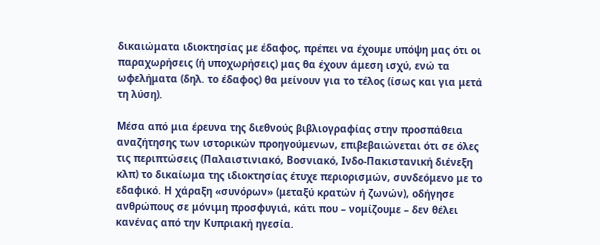δικαιώματα ιδιοκτησίας με έδαφος, πρέπει να έχουμε υπόψη μας ότι οι παραχωρήσεις (ή υποχωρήσεις) μας θα έχουν άμεση ισχύ, ενώ τα ωφελήματα (δηλ. το έδαφος) θα μείνουν για το τέλος (ίσως και για μετά τη λύση).

Μέσα από μια έρευνα της διεθνούς βιβλιογραφίας στην προσπάθεια αναζήτησης των ιστορικών προηγούμενων, επιβεβαιώνεται ότι σε όλες τις περιπτώσεις (Παλαιστινιακό, Βοσνιακό, Ινδο-Πακιστανική διένεξη κλπ) το δικαίωμα της ιδιοκτησίας έτυχε περιορισμών, συνδεόμενο με το εδαφικό. Η χάραξη «συνόρων» (μεταξύ κρατών ή ζωνών), οδήγησε ανθρώπους σε μόνιμη προσφυγιά, κάτι που – νομίζουμε – δεν θέλει κανένας από την Κυπριακή ηγεσία.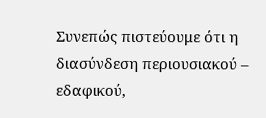Συνεπώς πιστεύουμε ότι η διασύνδεση περιουσιακού – εδαφικού,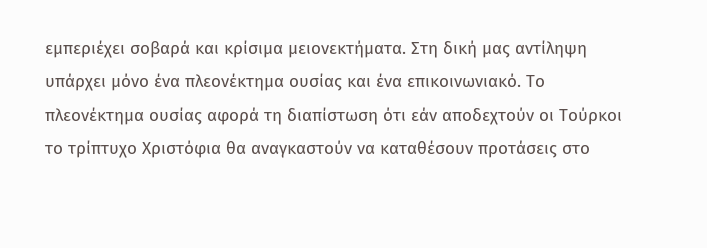εμπεριέχει σοβαρά και κρίσιμα μειονεκτήματα. Στη δική μας αντίληψη υπάρχει μόνο ένα πλεονέκτημα ουσίας και ένα επικοινωνιακό. Το πλεονέκτημα ουσίας αφορά τη διαπίστωση ότι εάν αποδεχτούν οι Τούρκοι το τρίπτυχο Χριστόφια θα αναγκαστούν να καταθέσουν προτάσεις στο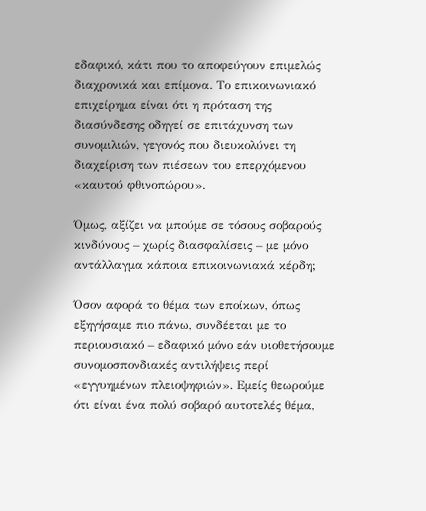εδαφικό, κάτι που το αποφεύγουν επιμελώς διαχρονικά και επίμονα. Το επικοινωνιακό επιχείρημα είναι ότι η πρόταση της διασύνδεσης οδηγεί σε επιτάχυνση των συνομιλιών, γεγονός που διευκολύνει τη διαχείριση των πιέσεων του επερχόμενου «καυτού φθινοπώρου».

Όμως, αξίζει να μπούμε σε τόσους σοβαρούς κινδύνους – χωρίς διασφαλίσεις – με μόνο αντάλλαγμα κάποια επικοινωνιακά κέρδη;

Όσον αφορά το θέμα των εποίκων, όπως εξηγήσαμε πιο πάνω, συνδέεται με το περιουσιακό – εδαφικό μόνο εάν υιοθετήσουμε συνομοσπονδιακές αντιλήψεις περί «εγγυημένων πλειοψηφιών». Εμείς θεωρούμε ότι είναι ένα πολύ σοβαρό αυτοτελές θέμα,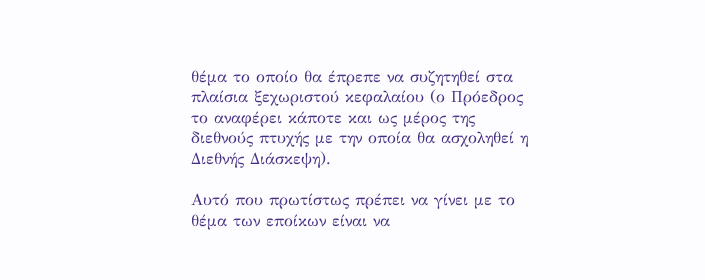θέμα το οποίο θα έπρεπε να συζητηθεί στα πλαίσια ξεχωριστού κεφαλαίου (ο Πρόεδρος το αναφέρει κάποτε και ως μέρος της διεθνούς πτυχής με την οποία θα ασχοληθεί η Διεθνής Διάσκεψη).

Αυτό που πρωτίστως πρέπει να γίνει με το θέμα των εποίκων είναι να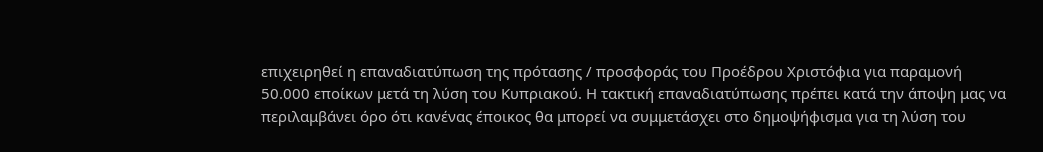επιχειρηθεί η επαναδιατύπωση της πρότασης / προσφοράς του Προέδρου Χριστόφια για παραμονή 50.000 εποίκων μετά τη λύση του Κυπριακού. Η τακτική επαναδιατύπωσης πρέπει κατά την άποψη μας να περιλαμβάνει όρο ότι κανένας έποικος θα μπορεί να συμμετάσχει στο δημοψήφισμα για τη λύση του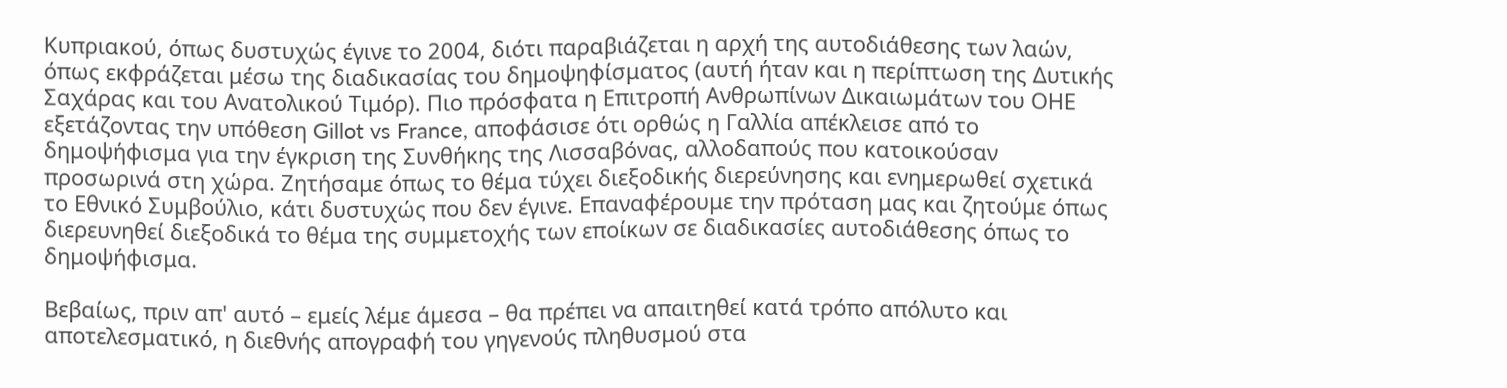Κυπριακού, όπως δυστυχώς έγινε το 2004, διότι παραβιάζεται η αρχή της αυτοδιάθεσης των λαών, όπως εκφράζεται μέσω της διαδικασίας του δημοψηφίσματος (αυτή ήταν και η περίπτωση της Δυτικής Σαχάρας και του Ανατολικού Τιμόρ). Πιο πρόσφατα η Επιτροπή Ανθρωπίνων Δικαιωμάτων του ΟΗΕ εξετάζοντας την υπόθεση Gillot vs France, αποφάσισε ότι ορθώς η Γαλλία απέκλεισε από το δημοψήφισμα για την έγκριση της Συνθήκης της Λισσαβόνας, αλλοδαπούς που κατοικούσαν προσωρινά στη χώρα. Ζητήσαμε όπως το θέμα τύχει διεξοδικής διερεύνησης και ενημερωθεί σχετικά το Εθνικό Συμβούλιο, κάτι δυστυχώς που δεν έγινε. Επαναφέρουμε την πρόταση μας και ζητούμε όπως διερευνηθεί διεξοδικά το θέμα της συμμετοχής των εποίκων σε διαδικασίες αυτοδιάθεσης όπως το δημοψήφισμα.

Βεβαίως, πριν απ' αυτό – εμείς λέμε άμεσα – θα πρέπει να απαιτηθεί κατά τρόπο απόλυτο και αποτελεσματικό, η διεθνής απογραφή του γηγενούς πληθυσμού στα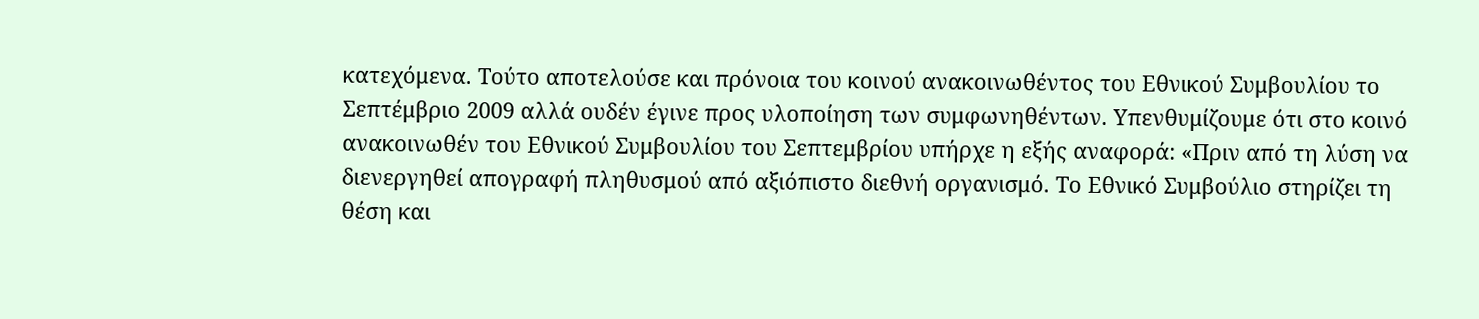κατεχόμενα. Τούτο αποτελούσε και πρόνοια του κοινού ανακοινωθέντος του Εθνικού Συμβουλίου το Σεπτέμβριο 2009 αλλά ουδέν έγινε προς υλοποίηση των συμφωνηθέντων. Υπενθυμίζουμε ότι στο κοινό ανακοινωθέν του Εθνικού Συμβουλίου του Σεπτεμβρίου υπήρχε η εξής αναφορά: «Πριν από τη λύση να διενεργηθεί απογραφή πληθυσμού από αξιόπιστο διεθνή οργανισμό. Το Εθνικό Συμβούλιο στηρίζει τη θέση και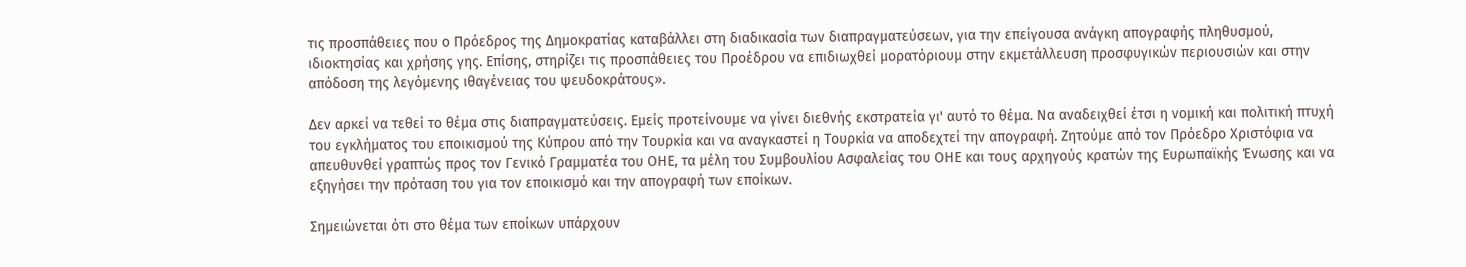τις προσπάθειες που ο Πρόεδρος της Δημοκρατίας καταβάλλει στη διαδικασία των διαπραγματεύσεων, για την επείγουσα ανάγκη απογραφής πληθυσμού, ιδιοκτησίας και χρήσης γης. Επίσης, στηρίζει τις προσπάθειες του Προέδρου να επιδιωχθεί μορατόριουμ στην εκμετάλλευση προσφυγικών περιουσιών και στην απόδοση της λεγόμενης ιθαγένειας του ψευδοκράτους».

Δεν αρκεί να τεθεί το θέμα στις διαπραγματεύσεις. Εμείς προτείνουμε να γίνει διεθνής εκστρατεία γι' αυτό το θέμα. Να αναδειχθεί έτσι η νομική και πολιτική πτυχή του εγκλήματος του εποικισμού της Κύπρου από την Τουρκία και να αναγκαστεί η Τουρκία να αποδεχτεί την απογραφή. Ζητούμε από τον Πρόεδρο Χριστόφια να απευθυνθεί γραπτώς προς τον Γενικό Γραμματέα του ΟΗΕ, τα μέλη του Συμβουλίου Ασφαλείας του ΟΗΕ και τους αρχηγούς κρατών της Ευρωπαϊκής Ένωσης και να εξηγήσει την πρόταση του για τον εποικισμό και την απογραφή των εποίκων.

Σημειώνεται ότι στο θέμα των εποίκων υπάρχουν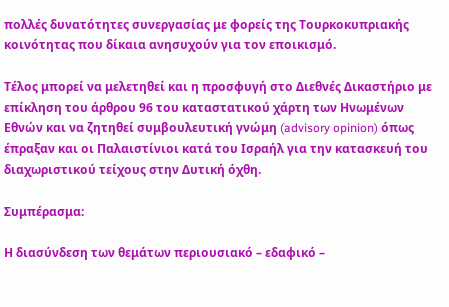πολλές δυνατότητες συνεργασίας με φορείς της Τουρκοκυπριακής κοινότητας που δίκαια ανησυχούν για τον εποικισμό.

Τέλος μπορεί να μελετηθεί και η προσφυγή στο Διεθνές Δικαστήριο με επίκληση του άρθρου 96 του καταστατικού χάρτη των Ηνωμένων Εθνών και να ζητηθεί συμβουλευτική γνώμη (advisory opinion) όπως έπραξαν και οι Παλαιστίνιοι κατά του Ισραήλ για την κατασκευή του διαχωριστικού τείχους στην Δυτική όχθη.

Συμπέρασμα:

Η διασύνδεση των θεμάτων περιουσιακό – εδαφικό –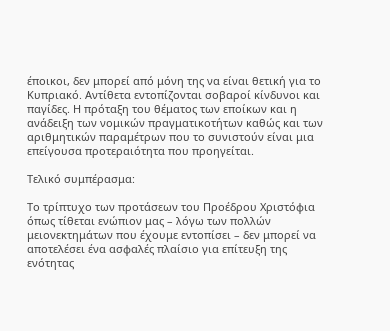έποικοι, δεν μπορεί από μόνη της να είναι θετική για το Κυπριακό. Αντίθετα εντοπίζονται σοβαροί κίνδυνοι και παγίδες. Η πρόταξη του θέματος των εποίκων και η ανάδειξη των νομικών πραγματικοτήτων καθώς και των αριθμητικών παραμέτρων που το συνιστούν είναι μια επείγουσα προτεραιότητα που προηγείται.

Τελικό συμπέρασμα:

Το τρίπτυχο των προτάσεων του Προέδρου Χριστόφια όπως τίθεται ενώπιον μας – λόγω των πολλών μειονεκτημάτων που έχουμε εντοπίσει – δεν μπορεί να αποτελέσει ένα ασφαλές πλαίσιο για επίτευξη της ενότητας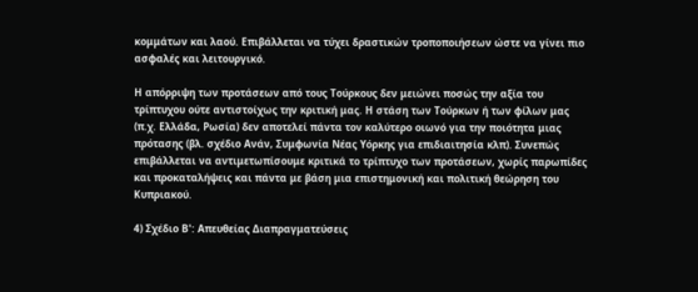κομμάτων και λαού. Επιβάλλεται να τύχει δραστικών τροποποιήσεων ώστε να γίνει πιο ασφαλές και λειτουργικό.

Η απόρριψη των προτάσεων από τους Τούρκους δεν μειώνει ποσώς την αξία του τρίπτυχου ούτε αντιστοίχως την κριτική μας. Η στάση των Τούρκων ή των φίλων μας (π.χ. Ελλάδα, Ρωσία) δεν αποτελεί πάντα τον καλύτερο οιωνό για την ποιότητα μιας πρότασης (βλ. σχέδιο Ανάν, Συμφωνία Νέας Υόρκης για επιδιαιτησία κλπ). Συνεπώς επιβάλλεται να αντιμετωπίσουμε κριτικά το τρίπτυχο των προτάσεων, χωρίς παρωπίδες και προκαταλήψεις και πάντα με βάση μια επιστημονική και πολιτική θεώρηση του Κυπριακού.

4) Σχέδιο Β': Απευθείας Διαπραγματεύσεις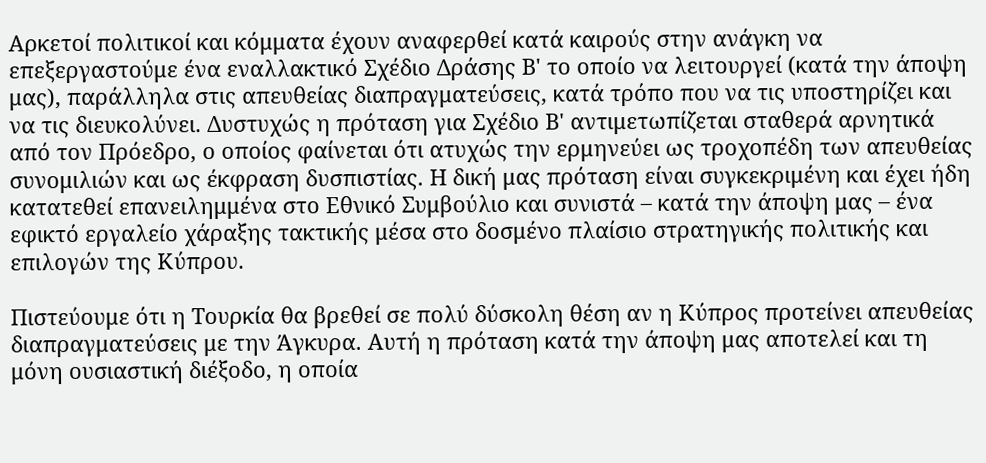Αρκετοί πολιτικοί και κόμματα έχουν αναφερθεί κατά καιρούς στην ανάγκη να επεξεργαστούμε ένα εναλλακτικό Σχέδιο Δράσης Β' το οποίο να λειτουργεί (κατά την άποψη μας), παράλληλα στις απευθείας διαπραγματεύσεις, κατά τρόπο που να τις υποστηρίζει και να τις διευκολύνει. Δυστυχώς η πρόταση για Σχέδιο Β' αντιμετωπίζεται σταθερά αρνητικά από τον Πρόεδρο, ο οποίος φαίνεται ότι ατυχώς την ερμηνεύει ως τροχοπέδη των απευθείας συνομιλιών και ως έκφραση δυσπιστίας. Η δική μας πρόταση είναι συγκεκριμένη και έχει ήδη κατατεθεί επανειλημμένα στο Εθνικό Συμβούλιο και συνιστά – κατά την άποψη μας – ένα εφικτό εργαλείο χάραξης τακτικής μέσα στο δοσμένο πλαίσιο στρατηγικής πολιτικής και επιλογών της Κύπρου.

Πιστεύουμε ότι η Τουρκία θα βρεθεί σε πολύ δύσκολη θέση αν η Κύπρος προτείνει απευθείας διαπραγματεύσεις με την Άγκυρα. Αυτή η πρόταση κατά την άποψη μας αποτελεί και τη μόνη ουσιαστική διέξοδο, η οποία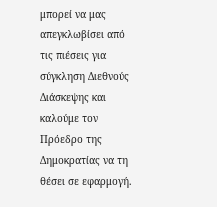μπορεί να μας απεγκλωβίσει από τις πιέσεις για σύγκληση Διεθνούς Διάσκεψης και καλούμε τον Πρόεδρο της Δημοκρατίας να τη θέσει σε εφαρμογή.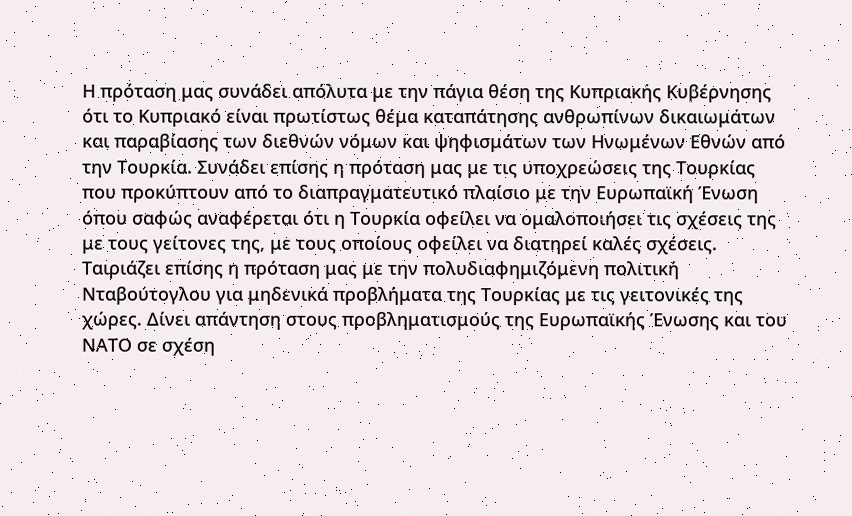Η πρόταση μας συνάδει απόλυτα με την πάγια θέση της Κυπριακής Κυβέρνησης ότι το Κυπριακό είναι πρωτίστως θέμα καταπάτησης ανθρωπίνων δικαιωμάτων και παραβίασης των διεθνών νόμων και ψηφισμάτων των Ηνωμένων Εθνών από την Τουρκία. Συνάδει επίσης η πρόταση μας με τις υποχρεώσεις της Τουρκίας που προκύπτουν από το διαπραγματευτικό πλαίσιο με την Ευρωπαϊκή Ένωση όπου σαφώς αναφέρεται ότι η Τουρκία οφείλει να ομαλοποιήσει τις σχέσεις της με τους γείτονες της, με τους οποίους οφείλει να διατηρεί καλές σχέσεις. Ταιριάζει επίσης η πρόταση μας με την πολυδιαφημιζόμενη πολιτική Νταβούτογλου για μηδενικά προβλήματα της Τουρκίας με τις γειτονικές της χώρες. Δίνει απάντηση στους προβληματισμούς της Ευρωπαϊκής Ένωσης και του ΝΑΤΟ σε σχέση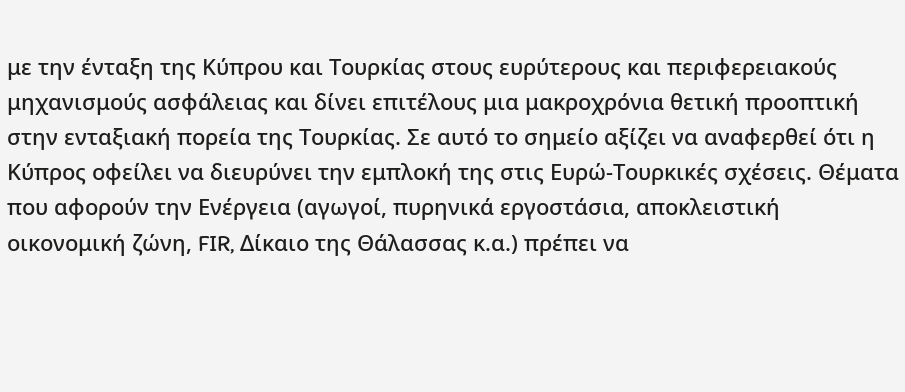με την ένταξη της Κύπρου και Τουρκίας στους ευρύτερους και περιφερειακούς μηχανισμούς ασφάλειας και δίνει επιτέλους μια μακροχρόνια θετική προοπτική στην ενταξιακή πορεία της Τουρκίας. Σε αυτό το σημείο αξίζει να αναφερθεί ότι η Κύπρος οφείλει να διευρύνει την εμπλοκή της στις Ευρώ-Τουρκικές σχέσεις. Θέματα που αφορούν την Ενέργεια (αγωγοί, πυρηνικά εργοστάσια, αποκλειστική οικονομική ζώνη, FIR, Δίκαιο της Θάλασσας κ.α.) πρέπει να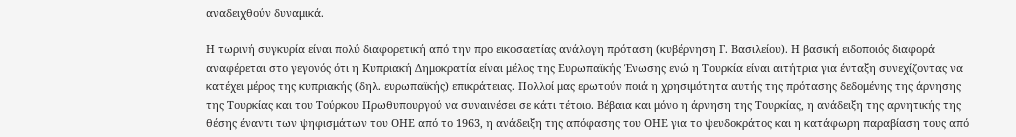αναδειχθούν δυναμικά.

Η τωρινή συγκυρία είναι πολύ διαφορετική από την προ εικοσαετίας ανάλογη πρόταση (κυβέρνηση Γ. Βασιλείου). Η βασική ειδοποιός διαφορά αναφέρεται στο γεγονός ότι η Κυπριακή Δημοκρατία είναι μέλος της Ευρωπαϊκής Ένωσης ενώ η Τουρκία είναι αιτήτρια για ένταξη συνεχίζοντας να κατέχει μέρος της κυπριακής (δηλ. ευρωπαϊκής) επικράτειας. Πολλοί μας ερωτούν ποιά η χρησιμότητα αυτής της πρότασης δεδομένης της άρνησης της Τουρκίας και του Τούρκου Πρωθυπουργού να συναινέσει σε κάτι τέτοιο. Βέβαια και μόνο η άρνηση της Τουρκίας, η ανάδειξη της αρνητικής της θέσης έναντι των ψηφισμάτων του ΟΗΕ από το 1963, η ανάδειξη της απόφασης του ΟΗΕ για το ψευδοκράτος και η κατάφωρη παραβίαση τους από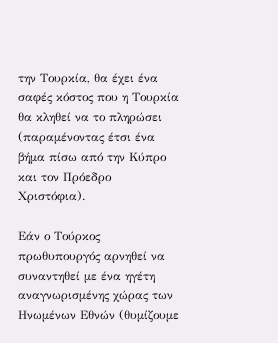την Τουρκία, θα έχει ένα σαφές κόστος που η Τουρκία θα κληθεί να το πληρώσει (παραμένοντας έτσι ένα βήμα πίσω από την Κύπρο και τον Πρόεδρο Χριστόφια).

Εάν ο Τούρκος πρωθυπουργός αρνηθεί να συναντηθεί με ένα ηγέτη αναγνωρισμένης χώρας των Ηνωμένων Εθνών (θυμίζουμε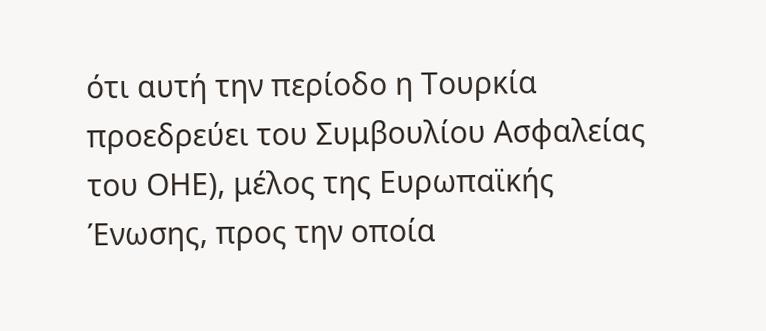ότι αυτή την περίοδο η Τουρκία προεδρεύει του Συμβουλίου Ασφαλείας του ΟΗΕ), μέλος της Ευρωπαϊκής Ένωσης, προς την οποία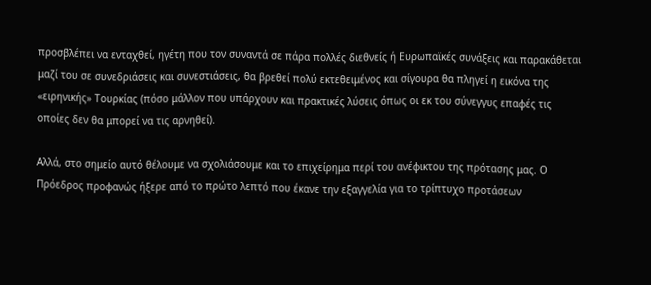προσβλέπει να ενταχθεί, ηγέτη που τον συναντά σε πάρα πολλές διεθνείς ή Ευρωπαϊκές συνάξεις και παρακάθεται μαζί του σε συνεδριάσεις και συνεστιάσεις, θα βρεθεί πολύ εκτεθειμένος και σίγουρα θα πληγεί η εικόνα της «ειρηνικής» Τουρκίας (πόσο μάλλον που υπάρχουν και πρακτικές λύσεις όπως οι εκ του σύνεγγυς επαφές τις οποίες δεν θα μπορεί να τις αρνηθεί).

Αλλά, στο σημείο αυτό θέλουμε να σχολιάσουμε και το επιχείρημα περί του ανέφικτου της πρότασης μας. Ο Πρόεδρος προφανώς ήξερε από το πρώτο λεπτό που έκανε την εξαγγελία για το τρίπτυχο προτάσεων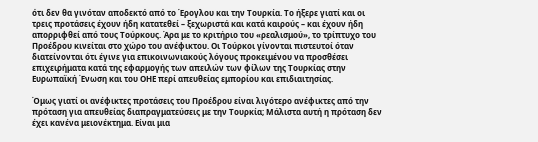ότι δεν θα γινόταν αποδεκτό από το Έρογλου και την Τουρκία. Το ήξερε γιατί και οι τρεις προτάσεις έχουν ήδη κατατεθεί – ξεχωριστά και κατά καιρούς – και έχουν ήδη απορριφθεί από τους Τούρκους. Άρα με το κριτήριο του «ρεαλισμού», το τρίπτυχο του Προέδρου κινείται στο χώρο του ανέφικτου. Οι Τούρκοι γίνονται πιστευτοί όταν διατείνονται ότι έγινε για επικοινωνιακούς λόγους προκειμένου να προσθέσει επιχειρήματα κατά της εφαρμογής των απειλών των φίλων της Τουρκίας στην Ευρωπαϊκή Ένωση και του ΟΗΕ περί απευθείας εμπορίου και επιδιαιτησίας.

Όμως γιατί οι ανέφικτες προτάσεις του Προέδρου είναι λιγότερο ανέφικτες από την πρόταση για απευθείας διαπραγματεύσεις με την Τουρκία; Μάλιστα αυτή η πρόταση δεν έχει κανένα μειονέκτημα. Είναι μια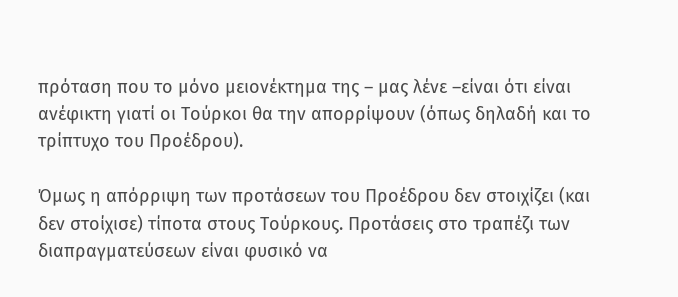πρόταση που το μόνο μειονέκτημα της – μας λένε –είναι ότι είναι ανέφικτη γιατί οι Τούρκοι θα την απορρίψουν (όπως δηλαδή και το τρίπτυχο του Προέδρου).

Όμως η απόρριψη των προτάσεων του Προέδρου δεν στοιχίζει (και δεν στοίχισε) τίποτα στους Τούρκους. Προτάσεις στο τραπέζι των διαπραγματεύσεων είναι φυσικό να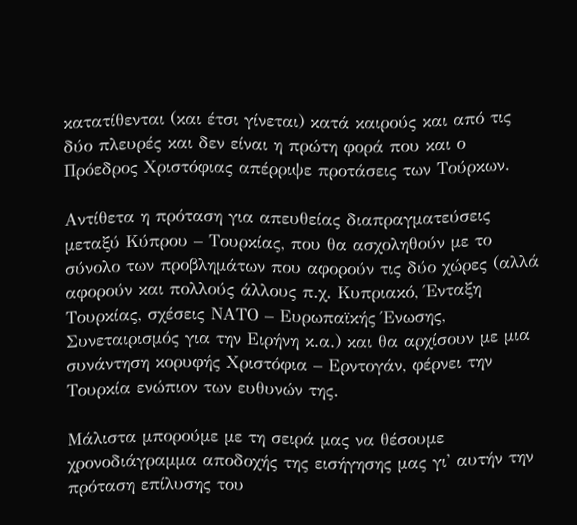κατατίθενται (και έτσι γίνεται) κατά καιρούς και από τις δύο πλευρές και δεν είναι η πρώτη φορά που και ο Πρόεδρος Χριστόφιας απέρριψε προτάσεις των Τούρκων.

Αντίθετα η πρόταση για απευθείας διαπραγματεύσεις μεταξύ Κύπρου – Τουρκίας, που θα ασχοληθούν με το σύνολο των προβλημάτων που αφορούν τις δύο χώρες (αλλά αφορούν και πολλούς άλλους π.χ. Κυπριακό, Ένταξη Τουρκίας, σχέσεις ΝΑΤΟ – Ευρωπαϊκής Ένωσης, Συνεταιρισμός για την Ειρήνη κ.α.) και θα αρχίσουν με μια συνάντηση κορυφής Χριστόφια – Ερντογάν, φέρνει την Τουρκία ενώπιον των ευθυνών της.

Μάλιστα μπορούμε με τη σειρά μας να θέσουμε χρονοδιάγραμμα αποδοχής της εισήγησης μας γι' αυτήν την πρόταση επίλυσης του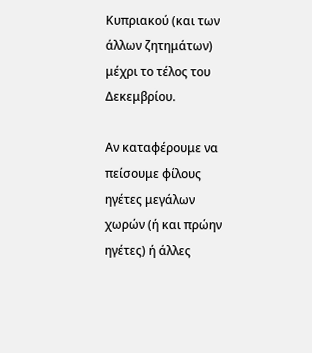Κυπριακού (και των άλλων ζητημάτων) μέχρι το τέλος του Δεκεμβρίου.

Αν καταφέρουμε να πείσουμε φίλους ηγέτες μεγάλων χωρών (ή και πρώην ηγέτες) ή άλλες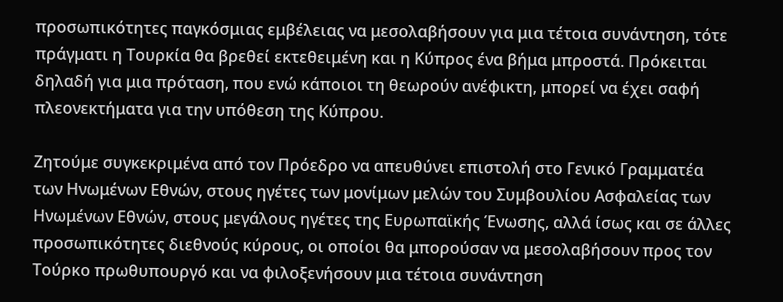προσωπικότητες παγκόσμιας εμβέλειας να μεσολαβήσουν για μια τέτοια συνάντηση, τότε πράγματι η Τουρκία θα βρεθεί εκτεθειμένη και η Κύπρος ένα βήμα μπροστά. Πρόκειται δηλαδή για μια πρόταση, που ενώ κάποιοι τη θεωρούν ανέφικτη, μπορεί να έχει σαφή πλεονεκτήματα για την υπόθεση της Κύπρου.

Ζητούμε συγκεκριμένα από τον Πρόεδρο να απευθύνει επιστολή στο Γενικό Γραμματέα των Ηνωμένων Εθνών, στους ηγέτες των μονίμων μελών του Συμβουλίου Ασφαλείας των Ηνωμένων Εθνών, στους μεγάλους ηγέτες της Ευρωπαϊκής Ένωσης, αλλά ίσως και σε άλλες προσωπικότητες διεθνούς κύρους, οι οποίοι θα μπορούσαν να μεσολαβήσουν προς τον Τούρκο πρωθυπουργό και να φιλοξενήσουν μια τέτοια συνάντηση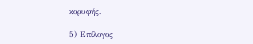κορυφής.

5) Επίλογος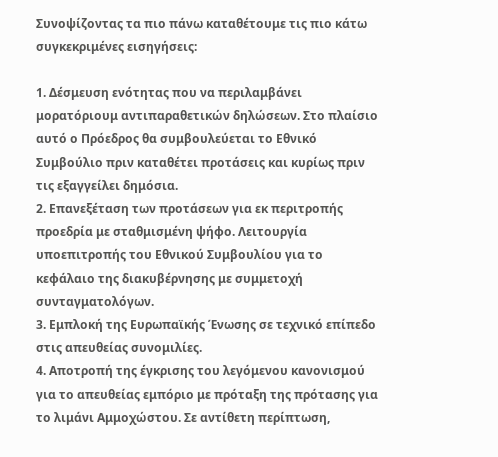Συνοψίζοντας τα πιο πάνω καταθέτουμε τις πιο κάτω συγκεκριμένες εισηγήσεις:

1. Δέσμευση ενότητας που να περιλαμβάνει μορατόριουμ αντιπαραθετικών δηλώσεων. Στο πλαίσιο αυτό ο Πρόεδρος θα συμβουλεύεται το Εθνικό Συμβούλιο πριν καταθέτει προτάσεις και κυρίως πριν τις εξαγγείλει δημόσια.
2. Επανεξέταση των προτάσεων για εκ περιτροπής προεδρία με σταθμισμένη ψήφο. Λειτουργία υποεπιτροπής του Εθνικού Συμβουλίου για το κεφάλαιο της διακυβέρνησης με συμμετοχή συνταγματολόγων.
3. Εμπλοκή της Ευρωπαϊκής Ένωσης σε τεχνικό επίπεδο στις απευθείας συνομιλίες.
4. Αποτροπή της έγκρισης του λεγόμενου κανονισμού για το απευθείας εμπόριο με πρόταξη της πρότασης για το λιμάνι Αμμοχώστου. Σε αντίθετη περίπτωση,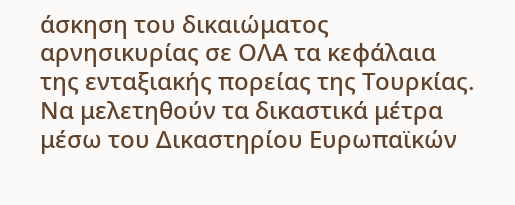άσκηση του δικαιώματος αρνησικυρίας σε ΟΛΑ τα κεφάλαια της ενταξιακής πορείας της Τουρκίας. Να μελετηθούν τα δικαστικά μέτρα μέσω του Δικαστηρίου Ευρωπαϊκών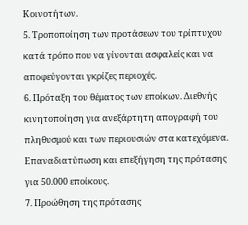Κοινοτήτων.
5. Τροποποίηση των προτάσεων του τρίπτυχου κατά τρόπο που να γίνονται ασφαλείς και να αποφεύγονται γκρίζες περιοχές.
6. Πρόταξη του θέματος των εποίκων. Διεθνής κινητοποίηση για ανεξάρτητη απογραφή του πληθυσμού και των περιουσιών στα κατεχόμενα. Επαναδιατύπωση και επεξήγηση της πρότασης για 50.000 εποίκους.
7. Προώθηση της πρότασης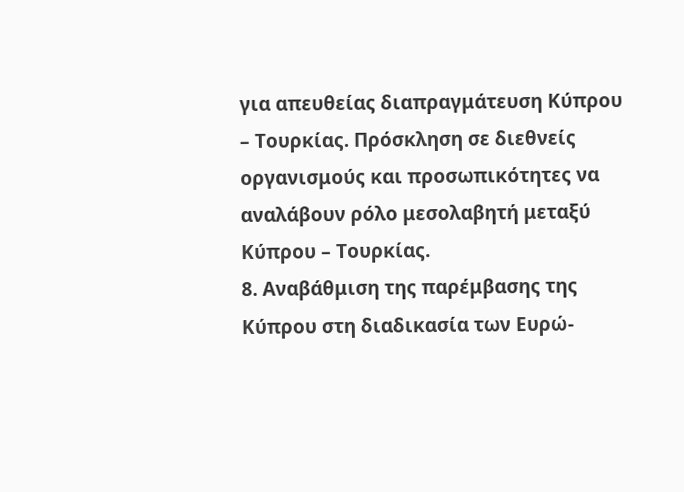για απευθείας διαπραγμάτευση Κύπρου – Τουρκίας. Πρόσκληση σε διεθνείς οργανισμούς και προσωπικότητες να αναλάβουν ρόλο μεσολαβητή μεταξύ Κύπρου – Τουρκίας.
8. Αναβάθμιση της παρέμβασης της Κύπρου στη διαδικασία των Ευρώ-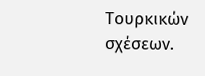Τουρκικών σχέσεων.